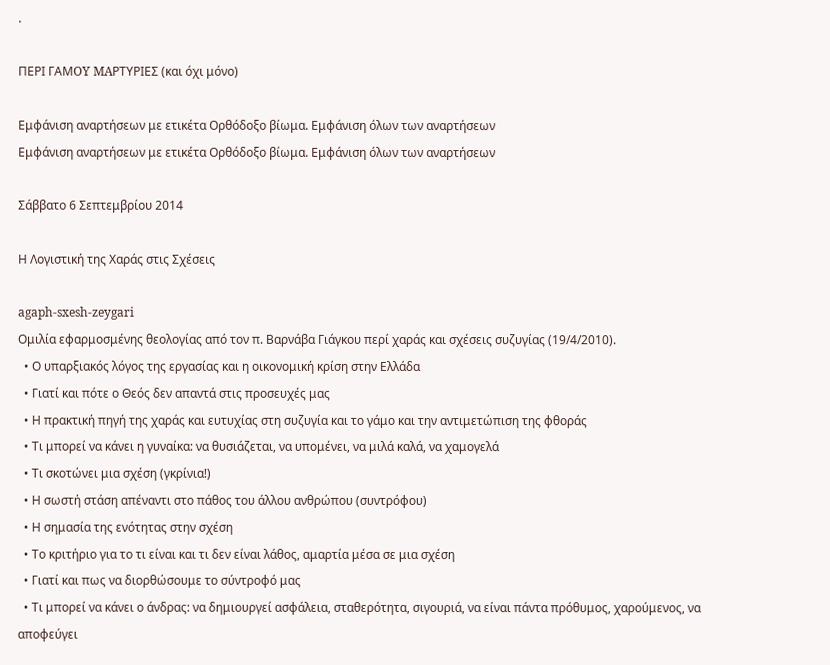.

ΠΕΡΙ ΓΑΜOY MAΡΤΥΡΙΕΣ (και όχι μόνο)

Εμφάνιση αναρτήσεων με ετικέτα Ορθόδοξο βίωμα. Εμφάνιση όλων των αναρτήσεων
Εμφάνιση αναρτήσεων με ετικέτα Ορθόδοξο βίωμα. Εμφάνιση όλων των αναρτήσεων

Σάββατο 6 Σεπτεμβρίου 2014

Η Λογιστική της Χαράς στις Σχέσεις

agaph-sxesh-zeygari
Ομιλία εφαρμοσμένης θεολογίας από τον π. Βαρνάβα Γιάγκου περί χαράς και σχέσεις συζυγίας (19/4/2010).
  • Ο υπαρξιακός λόγος της εργασίας και η οικονομική κρίση στην Ελλάδα
  • Γιατί και πότε ο Θεός δεν απαντά στις προσευχές μας
  • Η πρακτική πηγή της χαράς και ευτυχίας στη συζυγία και το γάμο και την αντιμετώπιση της φθοράς
  • Τι μπορεί να κάνει η γυναίκα: να θυσιάζεται, να υπομένει, να μιλά καλά, να χαμογελά
  • Τι σκοτώνει μια σχέση (γκρίνια!)
  • Η σωστή στάση απέναντι στο πάθος του άλλου ανθρώπου (συντρόφου)
  • Η σημασία της ενότητας στην σχέση
  • Το κριτήριο για το τι είναι και τι δεν είναι λάθος, αμαρτία μέσα σε μια σχέση
  • Γιατί και πως να διορθώσουμε το σύντροφό μας
  • Τι μπορεί να κάνει ο άνδρας: να δημιουργεί ασφάλεια, σταθερότητα, σιγουριά, να είναι πάντα πρόθυμος, χαρούμενος, να αποφεύγει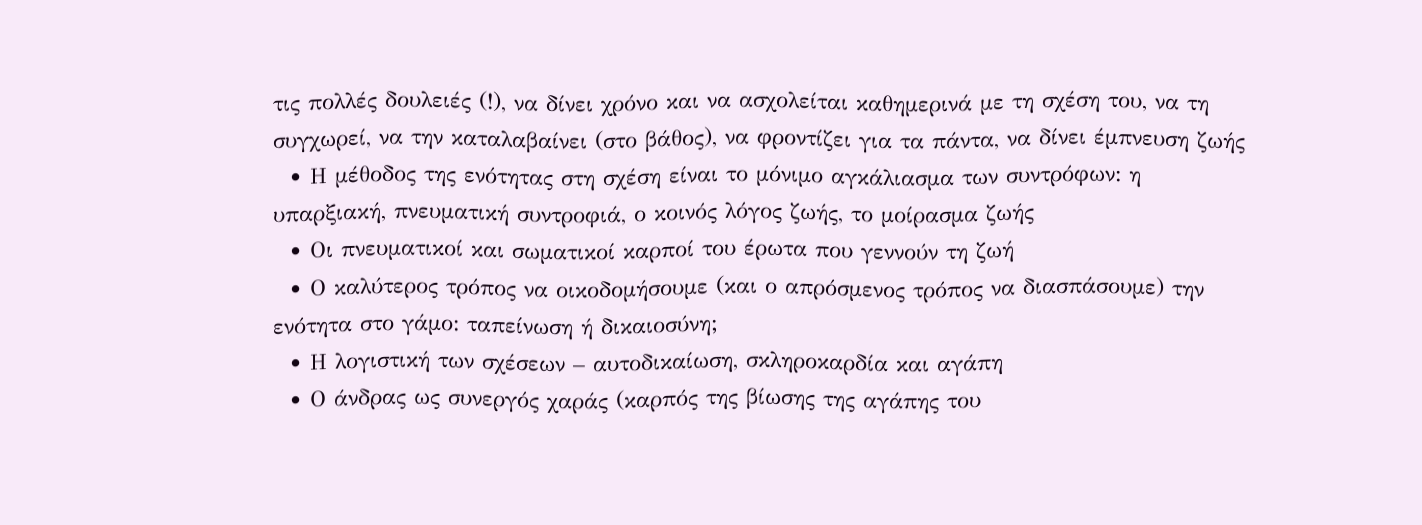τις πολλές δουλειές (!), να δίνει χρόνο και να ασχολείται καθημερινά με τη σχέση του, να τη συγχωρεί, να την καταλαβαίνει (στο βάθος), να φροντίζει για τα πάντα, να δίνει έμπνευση ζωής
  • Η μέθοδος της ενότητας στη σχέση είναι το μόνιμο αγκάλιασμα των συντρόφων: η υπαρξιακή, πνευματική συντροφιά, ο κοινός λόγος ζωής, το μοίρασμα ζωής
  • Οι πνευματικοί και σωματικοί καρποί του έρωτα που γεννούν τη ζωή
  • Ο καλύτερος τρόπος να οικοδομήσουμε (και ο απρόσμενος τρόπος να διασπάσουμε) την ενότητα στο γάμο: ταπείνωση ή δικαιοσύνη;
  • Η λογιστική των σχέσεων – αυτοδικαίωση, σκληροκαρδία και αγάπη
  • Ο άνδρας ως συνεργός χαράς (καρπός της βίωσης της αγάπης του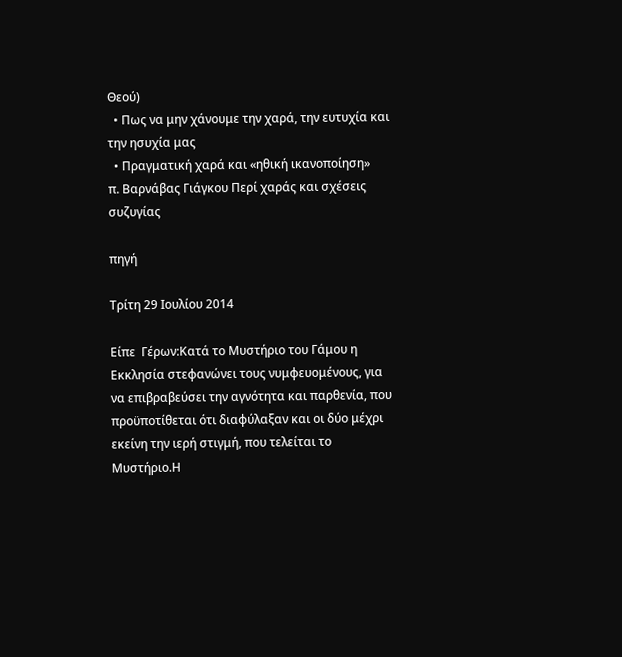Θεού)
  • Πως να μην χάνουμε την χαρά, την ευτυχία και την ησυχία μας
  • Πραγματική χαρά και «ηθική ικανοποίηση»
π. Βαρνάβας Γιάγκου Περί χαράς και σχέσεις συζυγίας

πηγή

Τρίτη 29 Ιουλίου 2014

Είπε  Γέρων:Κατά το Μυστήριο του Γάμου η Εκκλησία στεφανώνει τους νυμφευομένους, για να επιβραβεύσει την αγνότητα και παρθενία, που προϋποτίθεται ότι διαφύλαξαν και οι δύο μέχρι εκείνη την ιερή στιγμή, που τελείται το Μυστήριο.Η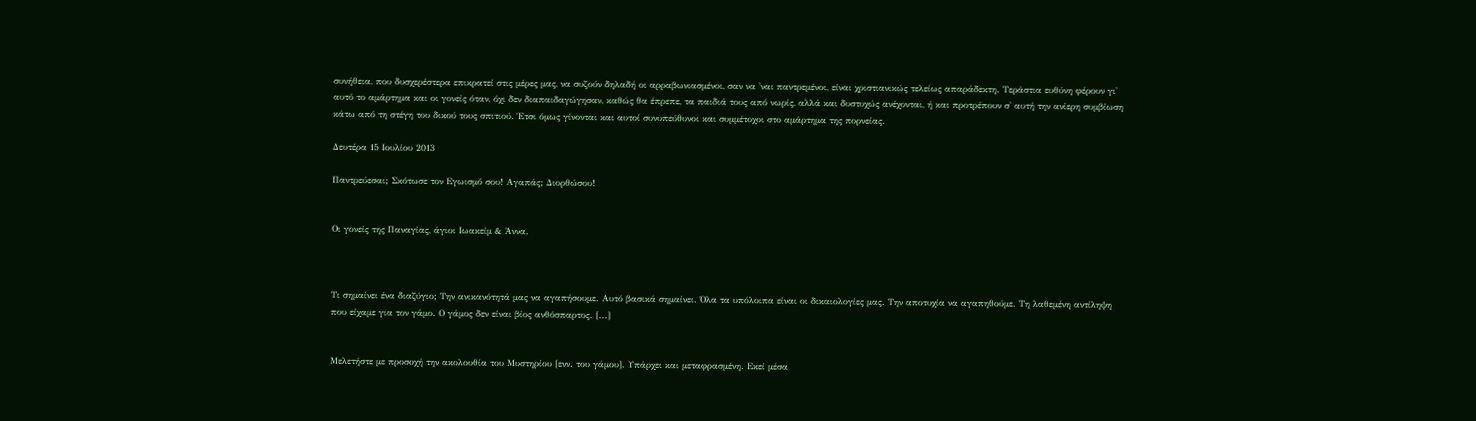συνήθεια, που δυσχερέστερα επικρατεί στις μέρες μας, να συζούν δηλαδή οι αρραβωνιασμένοι, σαν να 'ναι παντρεμένοι, είναι χριστιανικώς τελείως απαράδεκτη. Τεράστια ευθύνη φέρουν γι' αυτό το αμάρτημα και οι γονείς όταν, όχι δεν διαπαιδαγώγησαν, καθώς θα έπρεπε, τα παιδιά τους από νωρίς, αλλά και δυστυχώς ανέχονται, ή και προτρέπουν σ' αυτή την ανίερη συμβίωση κάτω από τη στέγη του δικού τους σπιτιού. Έτσι όμως γίνονται και αυτοί συνυπεύθυνοι και συμμέτοχοι στο αμάρτημα της πορνείας.

Δευτέρα 15 Ιουλίου 2013

Παντρεύεσαι; Σκότωσε τον Εγωισμό σου! Αγαπάς; Διορθώσου!


Οι γονείς της Παναγίας, άγιοι Ιωακείμ & Άννα.



Tι σημαίνει ένα διαζύγιο; Την ανικανότητά μας να αγαπήσουμε. Αυτό βασικά σημαίνει. Όλα τα υπόλοιπα είναι οι δικαιολογίες μας. Την αποτυχία να αγαπηθούμε. Τη λαθεμένη αντίληψη που είχαμε για τον γάμο. Ο γάμος δεν είναι βίος ανθόσπαρτος. [...]


Μελετήστε με προσοχή την ακολουθία του Μυστηρίου [ενν. του γάμου]. Υπάρχει και μεταφρασμένη. Εκεί μέσα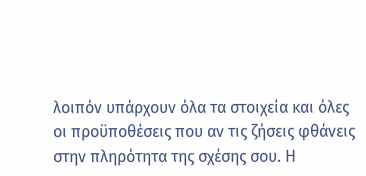λοιπόν υπάρχουν όλα τα στοιχεία και όλες οι προϋποθέσεις που αν τις ζήσεις φθάνεις στην πληρότητα της σχέσης σου. Η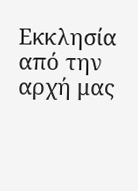Εκκλησία από την αρχή μας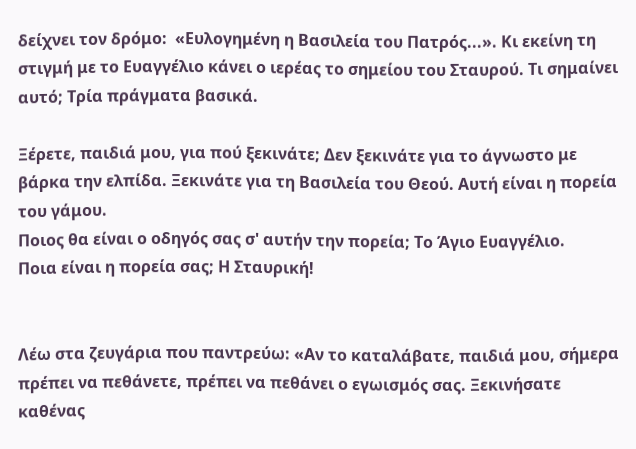δείχνει τον δρόμο:  «Ευλογημένη η Βασιλεία του Πατρός...». Κι εκείνη τη στιγμή με το Ευαγγέλιο κάνει ο ιερέας το σημείου του Σταυρού. Τι σημαίνει αυτό; Τρία πράγματα βασικά.

Ξέρετε, παιδιά μου, για πού ξεκινάτε; Δεν ξεκινάτε για το άγνωστο με βάρκα την ελπίδα. Ξεκινάτε για τη Βασιλεία του Θεού. Αυτή είναι η πορεία του γάμου.
Ποιος θα είναι ο οδηγός σας σ' αυτήν την πορεία; Το Άγιο Ευαγγέλιο.
Ποια είναι η πορεία σας; Η Σταυρική!


Λέω στα ζευγάρια που παντρεύω: «Αν το καταλάβατε, παιδιά μου, σήμερα πρέπει να πεθάνετε, πρέπει να πεθάνει ο εγωισμός σας. Ξεκινήσατε καθένας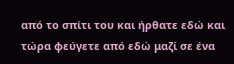από το σπίτι του και ήρθατε εδώ και τώρα φεύγετε από εδώ μαζί σε ένα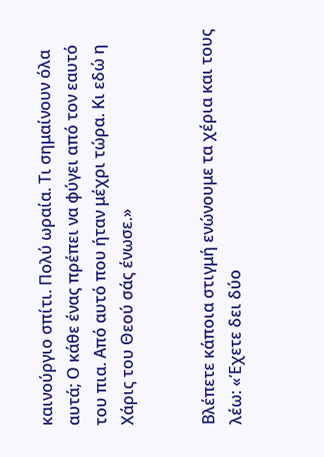καινούργιο σπίτι. Πολύ ωραία. Τι σημαίνουν όλα αυτά; Ο κάθε ένας πρέπει να φύγει από τον εαυτό του πια. Από αυτό που ήταν μέχρι τώρα. Κι εδώ η Χάρις του Θεού σάς ένωσε.»


Βλέπετε κάποια στιγμή ενώνουμε τα χέρια και τους λέω: «Έχετε δει δύο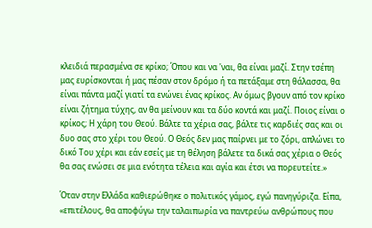κλειδιά περασμένα σε κρίκο; Όπου και να 'ναι, θα είναι μαζί. Στην τσέπη μας ευρίσκονται ή μας πέσαν στον δρόμο ή τα πετάξαμε στη θάλασσα, θα είναι πάντα μαζί γιατί τα ενώνει ένας κρίκος. Αν όμως βγουν από τον κρίκο είναι ζήτημα τύχης, αν θα μείνουν και τα δύο κοντά και μαζί. Ποιος είναι ο κρίκος; Η χάρη του Θεού. Βάλτε τα χέρια σας, βάλτε τις καρδιές σας και οι δυο σας στο χέρι του Θεού. Ο Θεός δεν μας παίρνει με το ζόρι, απλώνει το δικό Του χέρι και εάν εσείς με τη θέληση βάλετε τα δικά σας χέρια ο Θεός θα σας ενώσει σε μια ενότητα τέλεια και αγία και έτσι να πορευτείτε.»

Όταν στην Ελλάδα καθιερώθηκε ο πολιτικός γάμος, εγώ πανηγύριζα. Είπα, «επιτέλους, θα αποφύγω την ταλαιπωρία να παντρεύω ανθρώπους που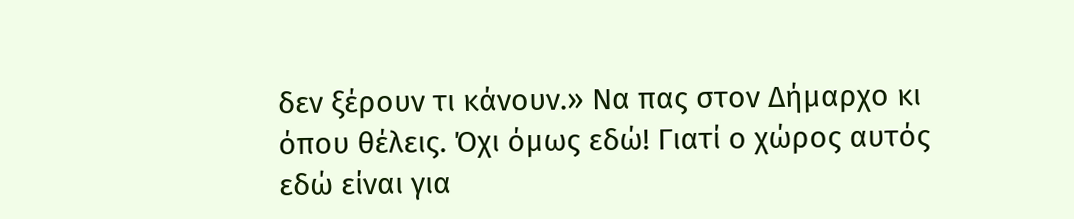δεν ξέρουν τι κάνουν.» Να πας στον Δήμαρχο κι όπου θέλεις. Όχι όμως εδώ! Γιατί ο χώρος αυτός εδώ είναι για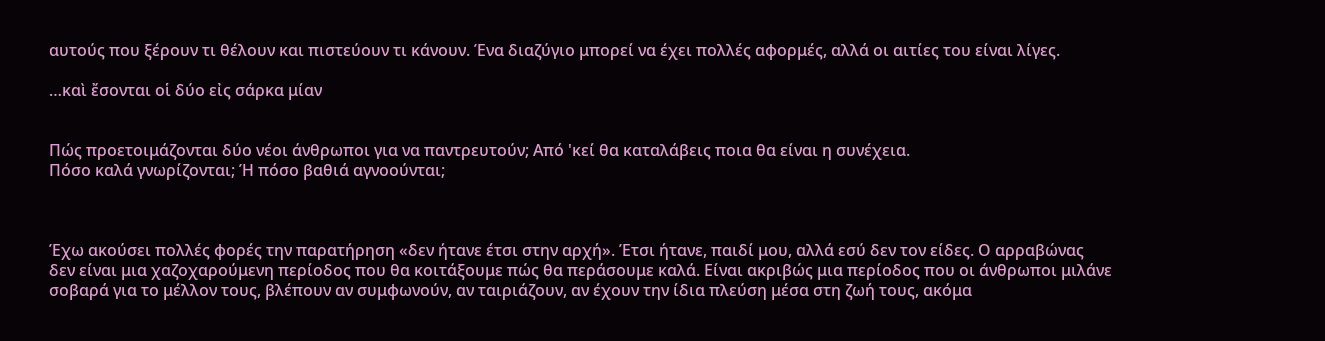αυτούς που ξέρουν τι θέλουν και πιστεύουν τι κάνουν. Ένα διαζύγιο μπορεί να έχει πολλές αφορμές, αλλά οι αιτίες του είναι λίγες.

…καὶ ἔσονται οἱ δύο εἰς σάρκα μίαν


Πώς προετοιμάζονται δύο νέοι άνθρωποι για να παντρευτούν; Από 'κεί θα καταλάβεις ποια θα είναι η συνέχεια.
Πόσο καλά γνωρίζονται; Ή πόσο βαθιά αγνοούνται;



Έχω ακούσει πολλές φορές την παρατήρηση «δεν ήτανε έτσι στην αρχή». Έτσι ήτανε, παιδί μου, αλλά εσύ δεν τον είδες. Ο αρραβώνας δεν είναι μια χαζοχαρούμενη περίοδος που θα κοιτάξουμε πώς θα περάσουμε καλά. Είναι ακριβώς μια περίοδος που οι άνθρωποι μιλάνε σοβαρά για το μέλλον τους, βλέπουν αν συμφωνούν, αν ταιριάζουν, αν έχουν την ίδια πλεύση μέσα στη ζωή τους, ακόμα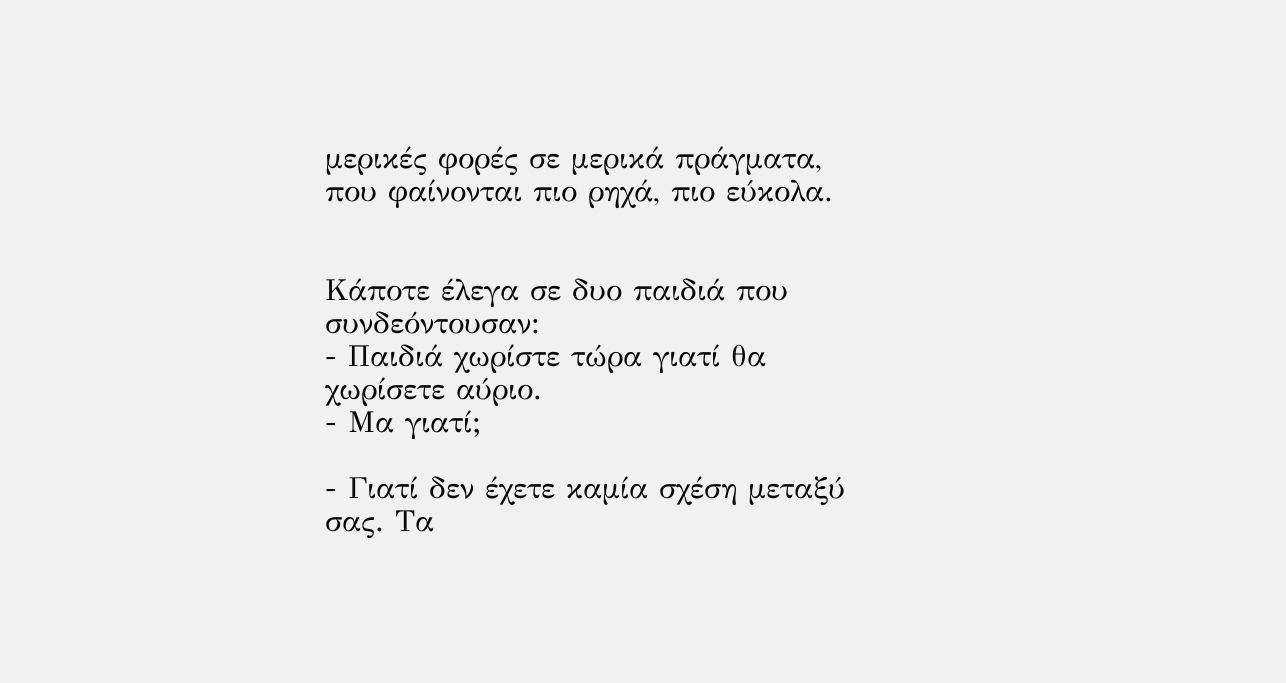μερικές φορές σε μερικά πράγματα, που φαίνονται πιο ρηχά, πιο εύκολα.


Κάποτε έλεγα σε δυο παιδιά που συνδεόντουσαν:
- Παιδιά χωρίστε τώρα γιατί θα χωρίσετε αύριο.
- Μα γιατί;

- Γιατί δεν έχετε καμία σχέση μεταξύ σας. Τα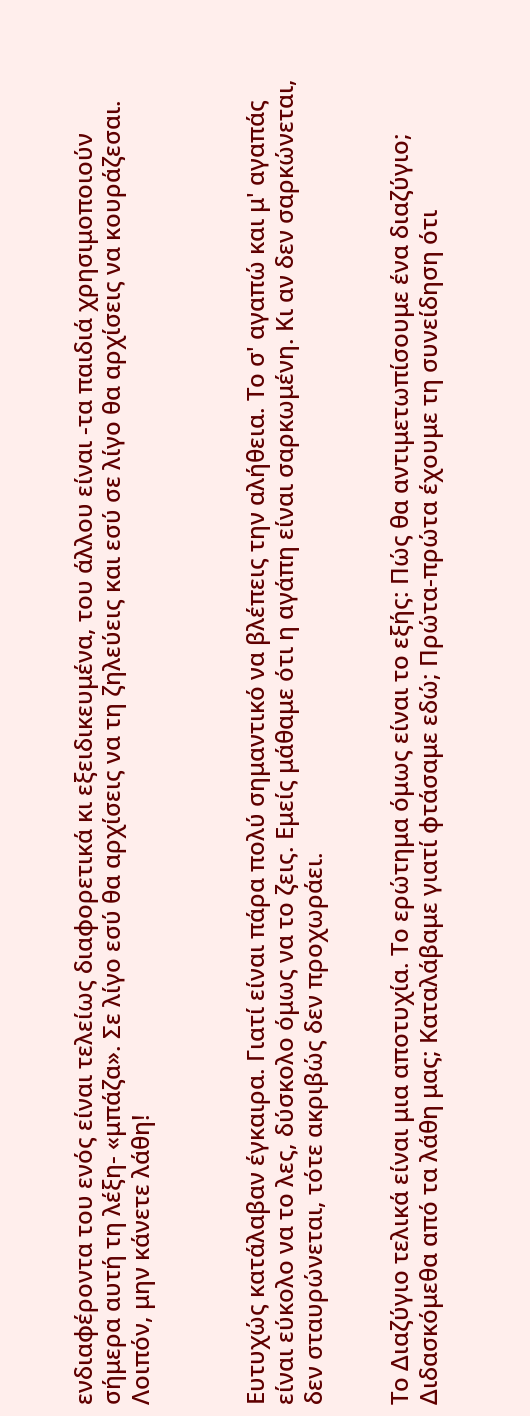ενδιαφέροντα του ενός είναι τελείως διαφορετικά κι εξειδικευμένα, του άλλου είναι -τα παιδιά χρησιμοποιούν σήμερα αυτή τη λέξη- «μπάζα». Σε λίγο εσύ θα αρχίσεις να τη ζηλεύεις και εσύ σε λίγο θα αρχίσεις να κουράζεσαι. Λοιπόν, μην κάνετε λάθη!



Ευτυχώς κατάλαβαν έγκαιρα. Γιατί είναι πάρα πολύ σημαντικό να βλέπεις την αλήθεια. Το σ' αγαπώ και μ' αγαπάς είναι εύκολο να το λες, δύσκολο όμως να το ζεις. Εμείς μάθαμε ότι η αγάπη είναι σαρκωμένη. Κι αν δεν σαρκώνεται, δεν σταυρώνεται, τότε ακριβώς δεν προχωράει.


Το Διαζύγιο τελικά είναι μια αποτυχία. Το ερώτημα όμως είναι το εξής: Πώς θα αντιμετωπίσουμε ένα διαζύγιο; Διδασκόμεθα από τα λάθη μας; Καταλάβαμε γιατί φτάσαμε εδώ; Πρώτα-πρώτα έχουμε τη συνείδηση ότι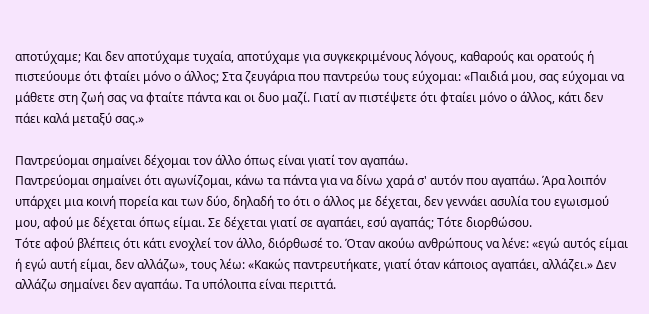αποτύχαμε; Και δεν αποτύχαμε τυχαία, αποτύχαμε για συγκεκριμένους λόγους, καθαρούς και ορατούς ή πιστεύουμε ότι φταίει μόνο ο άλλος; Στα ζευγάρια που παντρεύω τους εύχομαι: «Παιδιά μου, σας εύχομαι να μάθετε στη ζωή σας να φταίτε πάντα και οι δυο μαζί. Γιατί αν πιστέψετε ότι φταίει μόνο ο άλλος, κάτι δεν πάει καλά μεταξύ σας.»

Παντρεύομαι σημαίνει δέχομαι τον άλλο όπως είναι γιατί τον αγαπάω.
Παντρεύομαι σημαίνει ότι αγωνίζομαι, κάνω τα πάντα για να δίνω χαρά σ' αυτόν που αγαπάω. Άρα λοιπόν υπάρχει μια κοινή πορεία και των δύο, δηλαδή το ότι ο άλλος με δέχεται, δεν γεννάει ασυλία του εγωισμού μου, αφού με δέχεται όπως είμαι. Σε δέχεται γιατί σε αγαπάει, εσύ αγαπάς; Τότε διορθώσου.
Τότε αφού βλέπεις ότι κάτι ενοχλεί τον άλλο, διόρθωσέ το. Όταν ακούω ανθρώπους να λένε: «εγώ αυτός είμαι ή εγώ αυτή είμαι, δεν αλλάζω», τους λέω: «Κακώς παντρευτήκατε, γιατί όταν κάποιος αγαπάει, αλλάζει.» Δεν αλλάζω σημαίνει δεν αγαπάω. Τα υπόλοιπα είναι περιττά.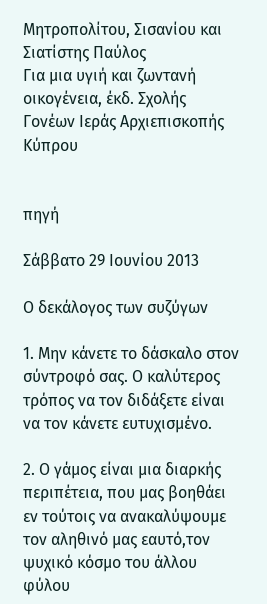Μητροπολίτου, Σισανίου και Σιατίστης Παύλος
Για μια υγιή και ζωντανή οικογένεια, έκδ. Σχολής Γονέων Ιεράς Αρχιεπισκοπής Κύπρου


πηγή

Σάββατο 29 Ιουνίου 2013

Ο δεκάλογος των συζύγων

1. Μην κάνετε το δάσκαλο στον σύντροφό σας. Ο καλύτερος τρόπος να τον διδάξετε είναι να τον κάνετε ευτυχισμένο.

2. Ο γάμος είναι μια διαρκής περιπέτεια, που μας βοηθάει εν τούτοις να ανακαλύψουμε τον αληθινό μας εαυτό,τον ψυχικό κόσμο του άλλου φύλου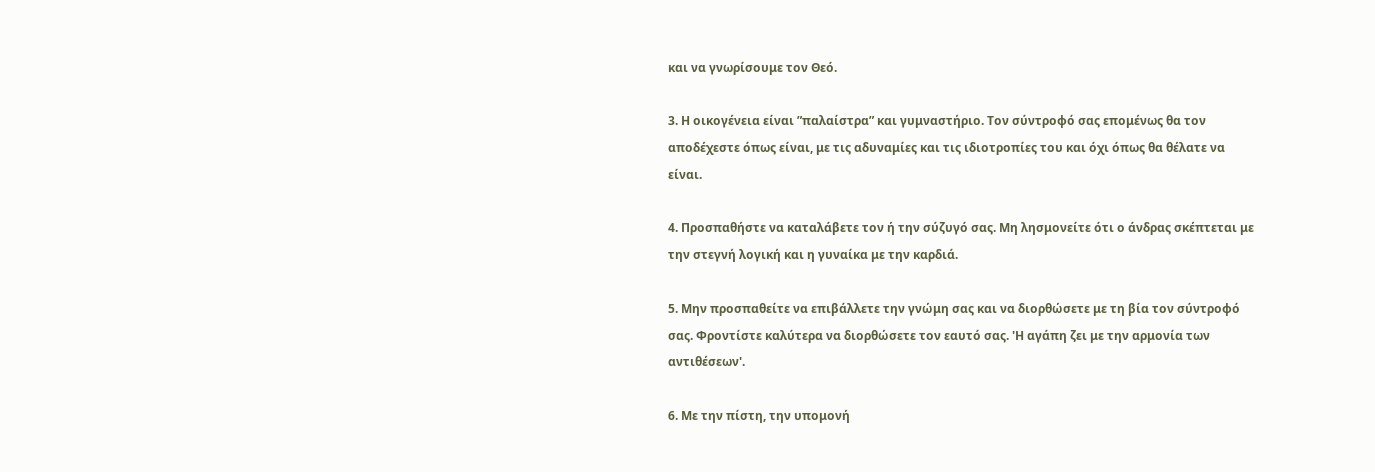και να γνωρίσουμε τον Θεό.

3. Η οικογένεια είναι ”παλαίστρα” και γυμναστήριο. Τον σύντροφό σας επομένως θα τον αποδέχεστε όπως είναι, με τις αδυναμίες και τις ιδιοτροπίες του και όχι όπως θα θέλατε να είναι.

4. Προσπαθήστε να καταλάβετε τον ή την σύζυγό σας. Μη λησμονείτε ότι ο άνδρας σκέπτεται με την στεγνή λογική και η γυναίκα με την καρδιά.

5. Μην προσπαθείτε να επιβάλλετε την γνώμη σας και να διορθώσετε με τη βία τον σύντροφό σας. Φροντίστε καλύτερα να διορθώσετε τον εαυτό σας. 'Η αγάπη ζει με την αρμονία των αντιθέσεων'.

6. Με την πίστη, την υπομονή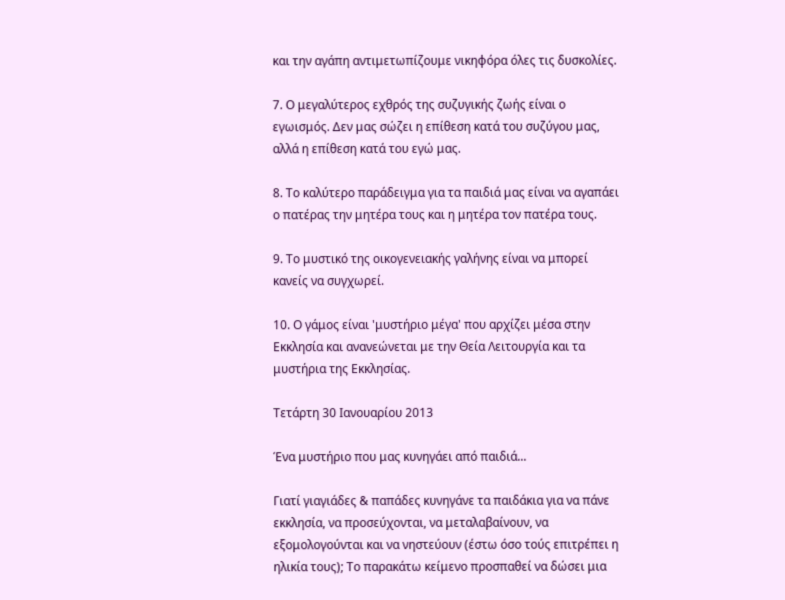και την αγάπη αντιμετωπίζουμε νικηφόρα όλες τις δυσκολίες.

7. Ο μεγαλύτερος εχθρός της συζυγικής ζωής είναι ο εγωισμός. Δεν μας σώζει η επίθεση κατά του συζύγου μας, αλλά η επίθεση κατά του εγώ μας.

8. Το καλύτερο παράδειγμα για τα παιδιά μας είναι να αγαπάει ο πατέρας την μητέρα τους και η μητέρα τον πατέρα τους.

9. Το μυστικό της οικογενειακής γαλήνης είναι να μπορεί κανείς να συγχωρεί.

10. Ο γάμος είναι 'μυστήριο μέγα' που αρχίζει μέσα στην Εκκλησία και ανανεώνεται με την Θεία Λειτουργία και τα μυστήρια της Εκκλησίας.

Τετάρτη 30 Ιανουαρίου 2013

Ένα μυστήριο που μας κυνηγάει από παιδιά...

Γιατί γιαγιάδες & παπάδες κυνηγάνε τα παιδάκια για να πάνε εκκλησία, να προσεύχονται, να μεταλαβαίνουν, να εξομολογούνται και να νηστεύουν (έστω όσο τούς επιτρέπει η ηλικία τους); Το παρακάτω κείμενο προσπαθεί να δώσει μια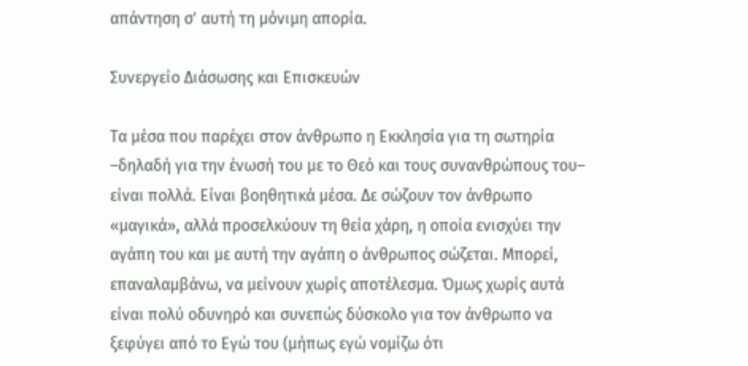απάντηση σ' αυτή τη μόνιμη απορία.

Συνεργείο Διάσωσης και Επισκευών

Τα μέσα που παρέχει στον άνθρωπο η Εκκλησία για τη σωτηρία –δηλαδή για την ένωσή του με το Θεό και τους συνανθρώπους του– είναι πολλά. Είναι βοηθητικά μέσα. Δε σώζουν τον άνθρωπο «μαγικά», αλλά προσελκύουν τη θεία χάρη, η οποία ενισχύει την αγάπη του και με αυτή την αγάπη ο άνθρωπος σώζεται. Μπορεί, επαναλαμβάνω, να μείνουν χωρίς αποτέλεσμα. Όμως χωρίς αυτά είναι πολύ οδυνηρό και συνεπώς δύσκολο για τον άνθρωπο να ξεφύγει από το Εγώ του (μήπως εγώ νομίζω ότι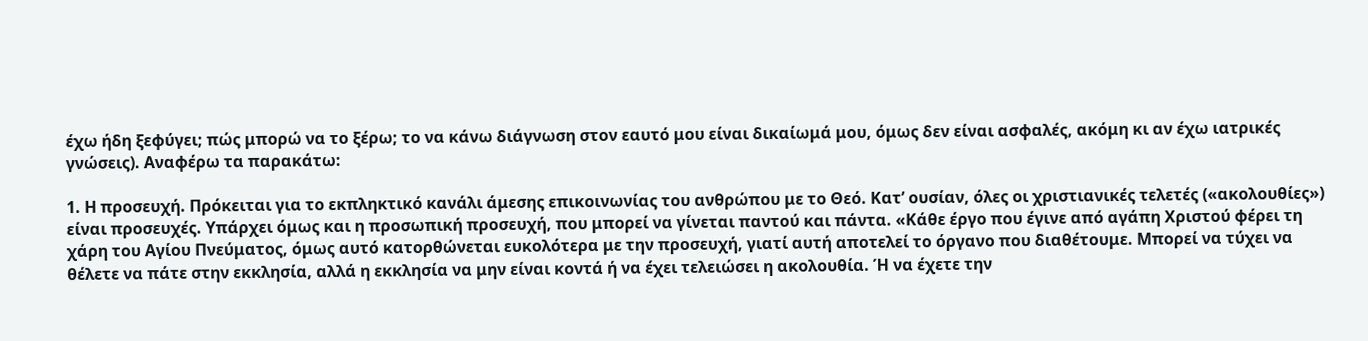έχω ήδη ξεφύγει; πώς μπορώ να το ξέρω; το να κάνω διάγνωση στον εαυτό μου είναι δικαίωμά μου, όμως δεν είναι ασφαλές, ακόμη κι αν έχω ιατρικές γνώσεις). Αναφέρω τα παρακάτω:

1. Η προσευχή. Πρόκειται για το εκπληκτικό κανάλι άμεσης επικοινωνίας του ανθρώπου με το Θεό. Κατ’ ουσίαν, όλες οι χριστιανικές τελετές («ακολουθίες») είναι προσευχές. Υπάρχει όμως και η προσωπική προσευχή, που μπορεί να γίνεται παντού και πάντα. «Κάθε έργο που έγινε από αγάπη Χριστού φέρει τη χάρη του Αγίου Πνεύματος, όμως αυτό κατορθώνεται ευκολότερα με την προσευχή, γιατί αυτή αποτελεί το όργανο που διαθέτουμε. Μπορεί να τύχει να θέλετε να πάτε στην εκκλησία, αλλά η εκκλησία να μην είναι κοντά ή να έχει τελειώσει η ακολουθία. Ή να έχετε την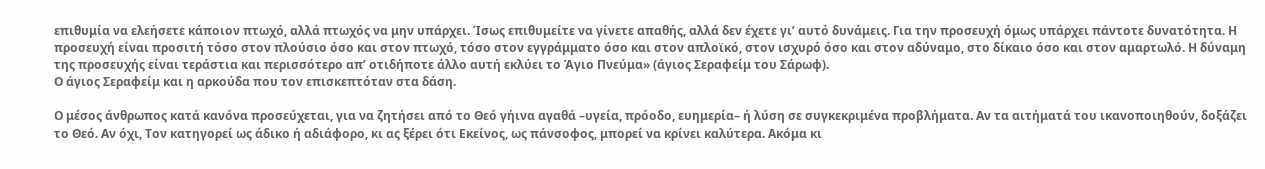επιθυμία να ελεήσετε κάποιον πτωχό, αλλά πτωχός να μην υπάρχει. Ίσως επιθυμείτε να γίνετε απαθής, αλλά δεν έχετε γι’ αυτό δυνάμεις. Για την προσευχή όμως υπάρχει πάντοτε δυνατότητα. Η προσευχή είναι προσιτή τόσο στον πλούσιο όσο και στον πτωχό, τόσο στον εγγράμματο όσο και στον απλοϊκό, στον ισχυρό όσο και στον αδύναμο, στο δίκαιο όσο και στον αμαρτωλό. Η δύναμη της προσευχής είναι τεράστια και περισσότερο απ’ οτιδήποτε άλλο αυτή εκλύει το Άγιο Πνεύμα» (άγιος Σεραφείμ του Σάρωφ).
Ο άγιος Σεραφείμ και η αρκούδα που τον επισκεπτόταν στα δάση.

Ο μέσος άνθρωπος κατά κανόνα προσεύχεται, για να ζητήσει από το Θεό γήινα αγαθά –υγεία, πρόοδο, ευημερία– ή λύση σε συγκεκριμένα προβλήματα. Αν τα αιτήματά του ικανοποιηθούν, δοξάζει το Θεό. Αν όχι, Τον κατηγορεί ως άδικο ή αδιάφορο, κι ας ξέρει ότι Εκείνος, ως πάνσοφος, μπορεί να κρίνει καλύτερα. Ακόμα κι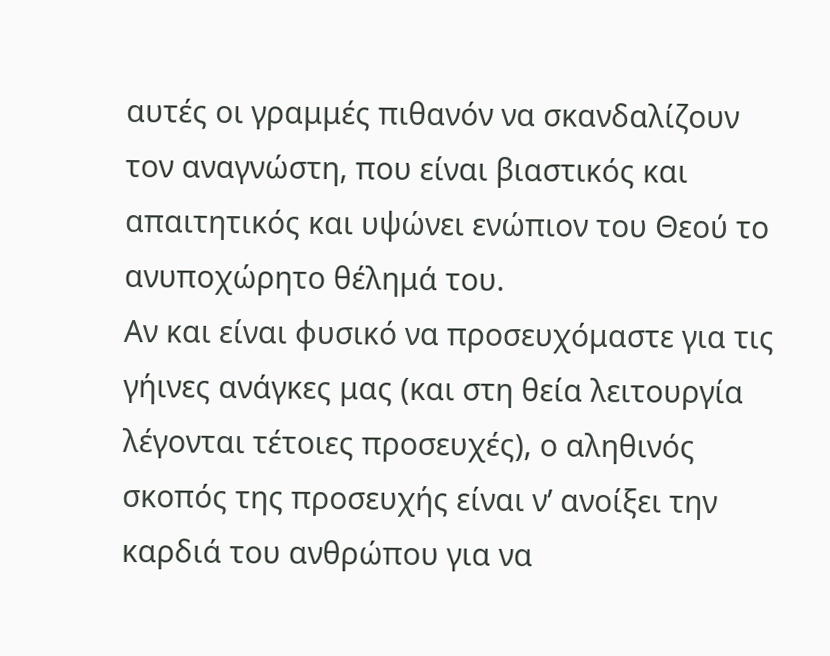αυτές οι γραμμές πιθανόν να σκανδαλίζουν τον αναγνώστη, που είναι βιαστικός και απαιτητικός και υψώνει ενώπιον του Θεού το ανυποχώρητο θέλημά του.
Αν και είναι φυσικό να προσευχόμαστε για τις γήινες ανάγκες μας (και στη θεία λειτουργία λέγονται τέτοιες προσευχές), ο αληθινός σκοπός της προσευχής είναι ν’ ανοίξει την καρδιά του ανθρώπου για να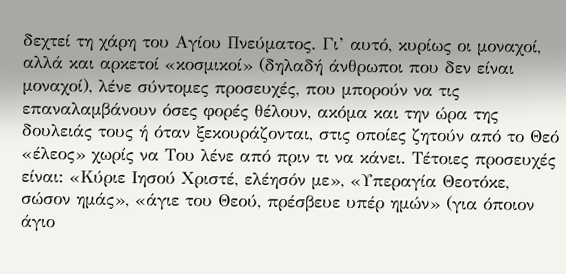δεχτεί τη χάρη του Αγίου Πνεύματος. Γι’ αυτό, κυρίως οι μοναχοί, αλλά και αρκετοί «κοσμικοί» (δηλαδή άνθρωποι που δεν είναι μοναχοί), λένε σύντομες προσευχές, που μπορούν να τις επαναλαμβάνουν όσες φορές θέλουν, ακόμα και την ώρα της δουλειάς τους ή όταν ξεκουράζονται, στις οποίες ζητούν από το Θεό «έλεος» χωρίς να Του λένε από πριν τι να κάνει. Τέτοιες προσευχές είναι: «Κύριε Ιησού Χριστέ, ελέησόν με», «Υπεραγία Θεοτόκε, σώσον ημάς», «άγιε του Θεού, πρέσβευε υπέρ ημών» (για όποιον άγιο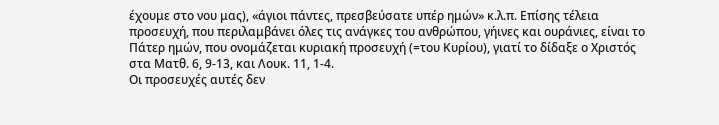έχουμε στο νου μας), «άγιοι πάντες, πρεσβεύσατε υπέρ ημών» κ.λ.π. Επίσης τέλεια προσευχή, που περιλαμβάνει όλες τις ανάγκες του ανθρώπου, γήινες και ουράνιες, είναι το Πάτερ ημών, που ονομάζεται κυριακή προσευχή (=του Κυρίου), γιατί το δίδαξε ο Χριστός στα Ματθ. 6, 9-13, και Λουκ. 11, 1-4.
Οι προσευχές αυτές δεν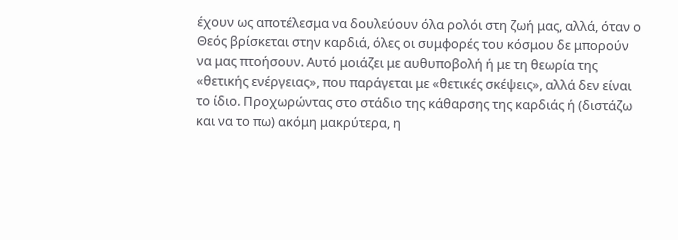έχουν ως αποτέλεσμα να δουλεύουν όλα ρολόι στη ζωή μας, αλλά, όταν ο Θεός βρίσκεται στην καρδιά, όλες οι συμφορές του κόσμου δε μπορούν να μας πτοήσουν. Αυτό μοιάζει με αυθυποβολή ή με τη θεωρία της «θετικής ενέργειας», που παράγεται με «θετικές σκέψεις», αλλά δεν είναι το ίδιο. Προχωρώντας στο στάδιο της κάθαρσης της καρδιάς ή (διστάζω και να το πω) ακόμη μακρύτερα, η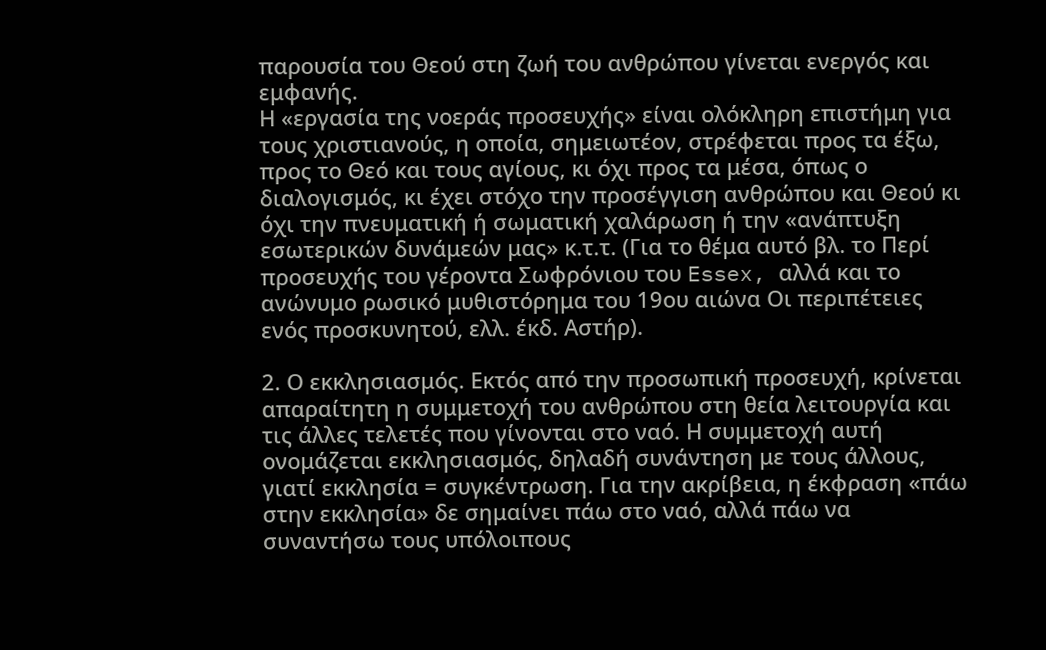παρουσία του Θεού στη ζωή του ανθρώπου γίνεται ενεργός και εμφανής.
Η «εργασία της νοεράς προσευχής» είναι ολόκληρη επιστήμη για τους χριστιανούς, η οποία, σημειωτέον, στρέφεται προς τα έξω, προς το Θεό και τους αγίους, κι όχι προς τα μέσα, όπως ο διαλογισμός, κι έχει στόχο την προσέγγιση ανθρώπου και Θεού κι όχι την πνευματική ή σωματική χαλάρωση ή την «ανάπτυξη εσωτερικών δυνάμεών μας» κ.τ.τ. (Για το θέμα αυτό βλ. το Περί προσευχής του γέροντα Σωφρόνιου του Essex, αλλά και το ανώνυμο ρωσικό μυθιστόρημα του 19ου αιώνα Οι περιπέτειες ενός προσκυνητού, ελλ. έκδ. Αστήρ).

2. Ο εκκλησιασμός. Εκτός από την προσωπική προσευχή, κρίνεται απαραίτητη η συμμετοχή του ανθρώπου στη θεία λειτουργία και τις άλλες τελετές που γίνονται στο ναό. Η συμμετοχή αυτή ονομάζεται εκκλησιασμός, δηλαδή συνάντηση με τους άλλους, γιατί εκκλησία = συγκέντρωση. Για την ακρίβεια, η έκφραση «πάω στην εκκλησία» δε σημαίνει πάω στο ναό, αλλά πάω να συναντήσω τους υπόλοιπους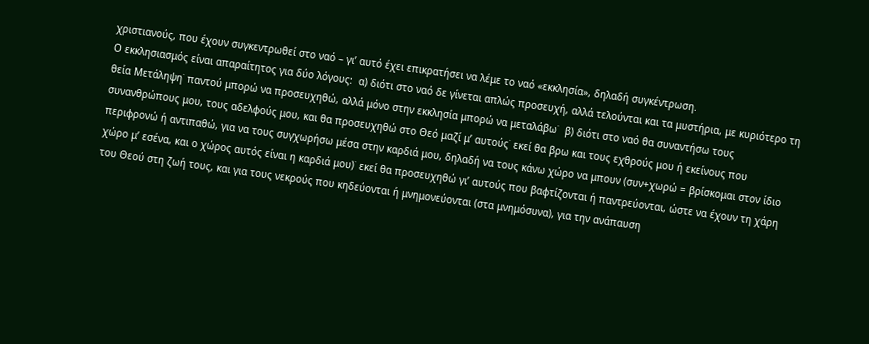χριστιανούς, που έχουν συγκεντρωθεί στο ναό – γι’ αυτό έχει επικρατήσει να λέμε το ναό «εκκλησία», δηλαδή συγκέντρωση.
Ο εκκλησιασμός είναι απαραίτητος για δύο λόγους:  α) διότι στο ναό δε γίνεται απλώς προσευχή, αλλά τελούνται και τα μυστήρια, με κυριότερο τη θεία Μετάληψη˙ παντού μπορώ να προσευχηθώ, αλλά μόνο στην εκκλησία μπορώ να μεταλάβω˙  β) διότι στο ναό θα συναντήσω τους συνανθρώπους μου, τους αδελφούς μου, και θα προσευχηθώ στο Θεό μαζί μ’ αυτούς˙ εκεί θα βρω και τους εχθρούς μου ή εκείνους που περιφρονώ ή αντιπαθώ, για να τους συγχωρήσω μέσα στην καρδιά μου, δηλαδή να τους κάνω χώρο να μπουν (συν+χωρώ = βρίσκομαι στον ίδιο χώρο μ’ εσένα, και ο χώρος αυτός είναι η καρδιά μου)˙ εκεί θα προσευχηθώ γι’ αυτούς που βαφτίζονται ή παντρεύονται, ώστε να έχουν τη χάρη του Θεού στη ζωή τους, και για τους νεκρούς που κηδεύονται ή μνημονεύονται (στα μνημόσυνα), για την ανάπαυση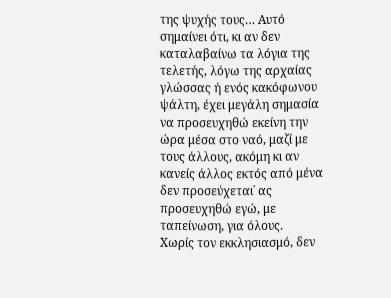της ψυχής τους… Αυτό σημαίνει ότι, κι αν δεν καταλαβαίνω τα λόγια της τελετής, λόγω της αρχαίας γλώσσας ή ενός κακόφωνου ψάλτη, έχει μεγάλη σημασία να προσευχηθώ εκείνη την ώρα μέσα στο ναό, μαζί με τους άλλους, ακόμη κι αν κανείς άλλος εκτός από μένα δεν προσεύχεται˙ ας προσευχηθώ εγώ, με ταπείνωση, για όλους.
Χωρίς τον εκκλησιασμό, δεν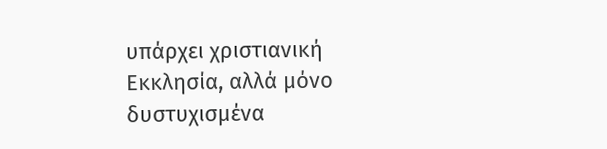υπάρχει χριστιανική Εκκλησία, αλλά μόνο δυστυχισμένα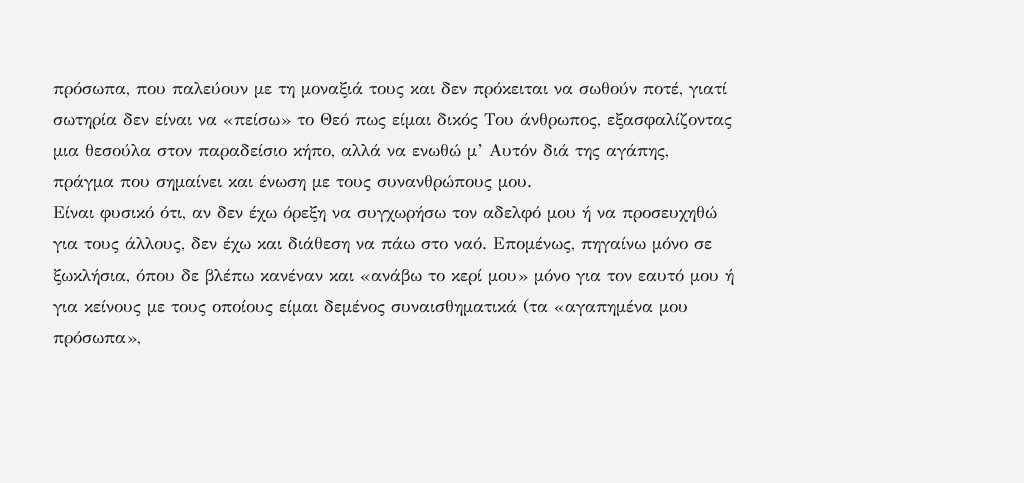πρόσωπα, που παλεύουν με τη μοναξιά τους και δεν πρόκειται να σωθούν ποτέ, γιατί σωτηρία δεν είναι να «πείσω» το Θεό πως είμαι δικός Του άνθρωπος, εξασφαλίζοντας μια θεσούλα στον παραδείσιο κήπο, αλλά να ενωθώ μ’ Αυτόν διά της αγάπης, πράγμα που σημαίνει και ένωση με τους συνανθρώπους μου.
Είναι φυσικό ότι, αν δεν έχω όρεξη να συγχωρήσω τον αδελφό μου ή να προσευχηθώ για τους άλλους, δεν έχω και διάθεση να πάω στο ναό. Επομένως, πηγαίνω μόνο σε ξωκλήσια, όπου δε βλέπω κανέναν και «ανάβω το κερί μου» μόνο για τον εαυτό μου ή για κείνους με τους οποίους είμαι δεμένος συναισθηματικά (τα «αγαπημένα μου πρόσωπα»,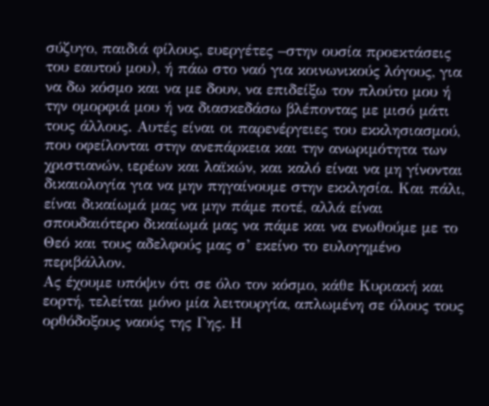σύζυγο, παιδιά φίλους, ευεργέτες –στην ουσία προεκτάσεις του εαυτού μου), ή πάω στο ναό για κοινωνικούς λόγους, για να δω κόσμο και να με δουν, να επιδείξω τον πλούτο μου ή την ομορφιά μου ή να διασκεδάσω βλέποντας με μισό μάτι τους άλλους. Αυτές είναι οι παρενέργειες του εκκλησιασμού, που οφείλονται στην ανεπάρκεια και την ανωριμότητα των χριστιανών, ιερέων και λαϊκών, και καλό είναι να μη γίνονται δικαιολογία για να μην πηγαίνουμε στην εκκλησία. Και πάλι, είναι δικαίωμά μας να μην πάμε ποτέ, αλλά είναι σπουδαιότερο δικαίωμά μας να πάμε και να ενωθούμε με το Θεό και τους αδελφούς μας σ’ εκείνο το ευλογημένο περιβάλλον.
Ας έχουμε υπόψιν ότι σε όλο τον κόσμο, κάθε Κυριακή και εορτή, τελείται μόνο μία λειτουργία, απλωμένη σε όλους τους ορθόδοξους ναούς της Γης. Η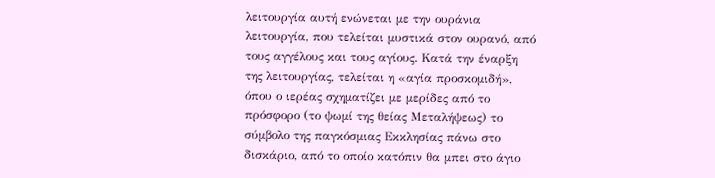λειτουργία αυτή ενώνεται με την ουράνια λειτουργία, που τελείται μυστικά στον ουρανό, από τους αγγέλους και τους αγίους. Κατά την έναρξη της λειτουργίας, τελείται η «αγία προσκομιδή», όπου ο ιερέας σχηματίζει με μερίδες από το πρόσφορο (το ψωμί της θείας Μεταλήψεως) το σύμβολο της παγκόσμιας Εκκλησίας πάνω στο δισκάριο, από το οποίο κατόπιν θα μπει στο άγιο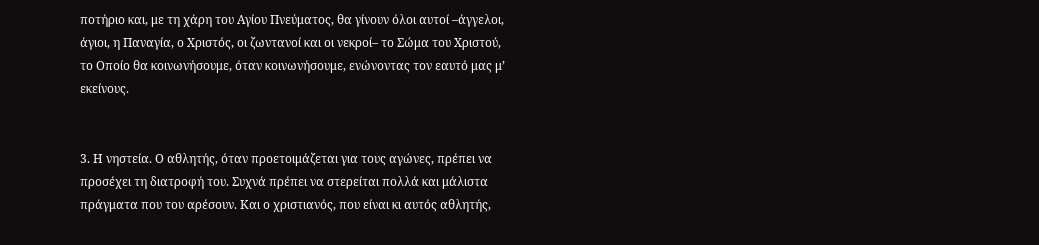ποτήριο και, με τη χάρη του Αγίου Πνεύματος, θα γίνουν όλοι αυτοί –άγγελοι, άγιοι, η Παναγία, ο Χριστός, οι ζωντανοί και οι νεκροί– το Σώμα του Χριστού, το Οποίο θα κοινωνήσουμε, όταν κοινωνήσουμε, ενώνοντας τον εαυτό μας μ’ εκείνους.


3. Η νηστεία. Ο αθλητής, όταν προετοιμάζεται για τους αγώνες, πρέπει να προσέχει τη διατροφή του. Συχνά πρέπει να στερείται πολλά και μάλιστα πράγματα που του αρέσουν. Και ο χριστιανός, που είναι κι αυτός αθλητής,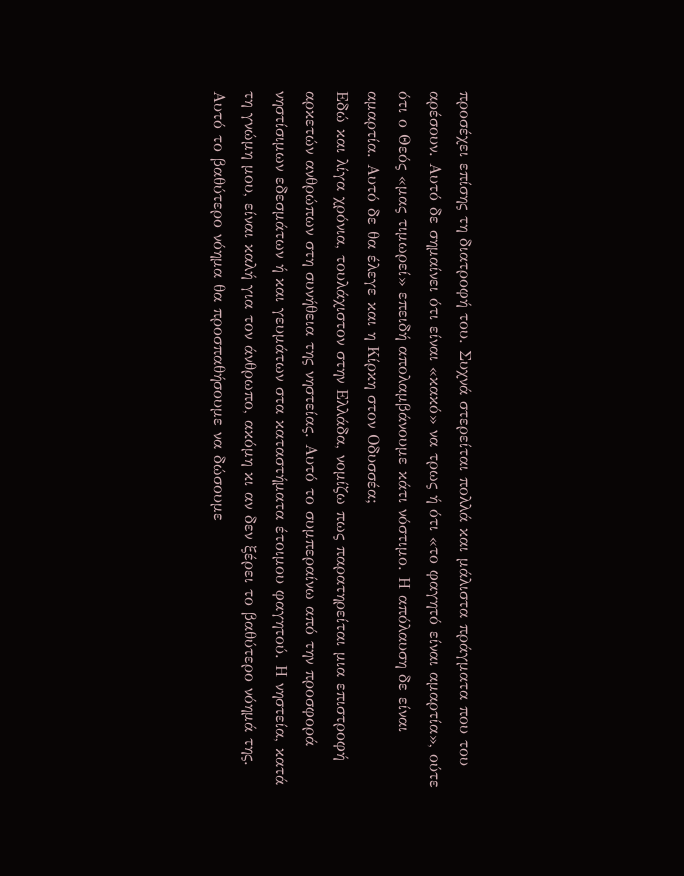προσέχει επίσης τη διατροφή του. Συχνά στερείται πολλά και μάλιστα πράγματα που του αρέσουν. Αυτό δε σημαίνει ότι είναι «κακό» να τρως ή ότι «το φαγητό είναι αμαρτία», ούτε ότι ο Θεός «μας τιμωρεί» επειδή απολαμβάνουμε κάτι νόστιμο. Η απόλαυση δε είναι αμαρτία. Αυτό δε θα έλεγε και η Κίρκη στον Οδυσσέα;
Εδώ και λίγα χρόνια, τουλάχιστον στην Ελλάδα, νομίζω πως παρατηρείται μια επιστροφή αρκετών ανθρώπων στη συνήθεια της νηστείας. Αυτό το συμπεραίνω από την προσφορά νηστίσιμων εδεσμάτων ή και γευμάτων στα καταστήματα έτοιμου φαγητού. Η νηστεία, κατά τη γνώμη μου, είναι καλή για τον άνθρωπο, ακόμη κι αν δεν ξέρει το βαθύτερο νόημά της. Αυτό το βαθύτερο νόημα θα προσπαθήσουμε να δώσουμε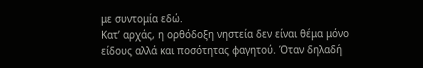με συντομία εδώ.
Κατ’ αρχάς, η ορθόδοξη νηστεία δεν είναι θέμα μόνο είδους αλλά και ποσότητας φαγητού. Όταν δηλαδή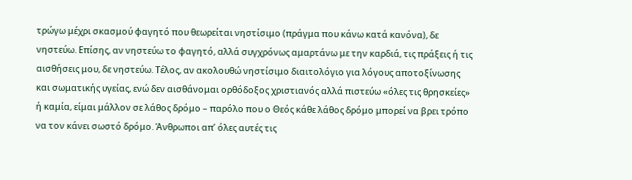τρώγω μέχρι σκασμού φαγητό που θεωρείται νηστίσιμο (πράγμα που κάνω κατά κανόνα), δε νηστεύω. Επίσης, αν νηστεύω το φαγητό, αλλά συγχρόνως αμαρτάνω με την καρδιά, τις πράξεις ή τις αισθήσεις μου, δε νηστεύω. Τέλος, αν ακολουθώ νηστίσιμο διαιτολόγιο για λόγους αποτοξίνωσης και σωματικής υγείας, ενώ δεν αισθάνομαι ορθόδοξος χριστιανός αλλά πιστεύω «όλες τις θρησκείες» ή καμία, είμαι μάλλον σε λάθος δρόμο – παρόλο που ο Θεός κάθε λάθος δρόμο μπορεί να βρει τρόπο να τον κάνει σωστό δρόμο. Άνθρωποι απ’ όλες αυτές τις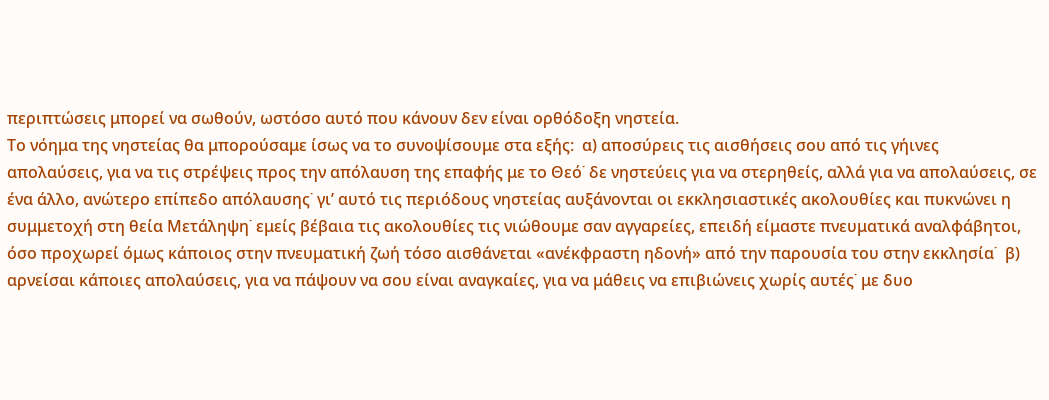περιπτώσεις μπορεί να σωθούν, ωστόσο αυτό που κάνουν δεν είναι ορθόδοξη νηστεία.
Το νόημα της νηστείας θα μπορούσαμε ίσως να το συνοψίσουμε στα εξής:  α) αποσύρεις τις αισθήσεις σου από τις γήινες απολαύσεις, για να τις στρέψεις προς την απόλαυση της επαφής με το Θεό˙ δε νηστεύεις για να στερηθείς, αλλά για να απολαύσεις, σε ένα άλλο, ανώτερο επίπεδο απόλαυσης˙ γι’ αυτό τις περιόδους νηστείας αυξάνονται οι εκκλησιαστικές ακολουθίες και πυκνώνει η συμμετοχή στη θεία Μετάληψη˙ εμείς βέβαια τις ακολουθίες τις νιώθουμε σαν αγγαρείες, επειδή είμαστε πνευματικά αναλφάβητοι, όσο προχωρεί όμως κάποιος στην πνευματική ζωή τόσο αισθάνεται «ανέκφραστη ηδονή» από την παρουσία του στην εκκλησία˙  β) αρνείσαι κάποιες απολαύσεις, για να πάψουν να σου είναι αναγκαίες, για να μάθεις να επιβιώνεις χωρίς αυτές˙ με δυο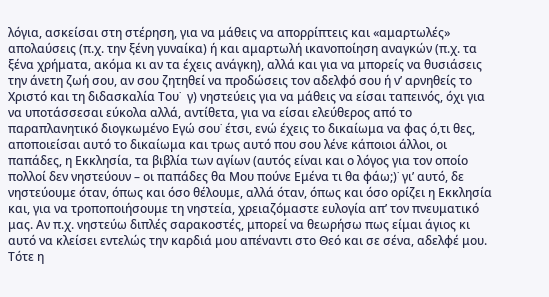λόγια, ασκείσαι στη στέρηση, για να μάθεις να απορρίπτεις και «αμαρτωλές» απολαύσεις (π.χ. την ξένη γυναίκα) ή και αμαρτωλή ικανοποίηση αναγκών (π.χ. τα ξένα χρήματα, ακόμα κι αν τα έχεις ανάγκη), αλλά και για να μπορείς να θυσιάσεις την άνετη ζωή σου, αν σου ζητηθεί να προδώσεις τον αδελφό σου ή ν’ αρνηθείς το Χριστό και τη διδασκαλία Του˙  γ) νηστεύεις για να μάθεις να είσαι ταπεινός, όχι για να υποτάσσεσαι εύκολα αλλά, αντίθετα, για να είσαι ελεύθερος από το παραπλανητικό διογκωμένο Εγώ σου˙ έτσι, ενώ έχεις το δικαίωμα να φας ό,τι θες, αποποιείσαι αυτό το δικαίωμα και τρως αυτό που σου λένε κάποιοι άλλοι, οι παπάδες, η Εκκλησία, τα βιβλία των αγίων (αυτός είναι και ο λόγος για τον οποίο πολλοί δεν νηστεύουν – οι παπάδες θα Μου πούνε Εμένα τι θα φάω;)˙ γι’ αυτό, δε νηστεύουμε όταν, όπως και όσο θέλουμε, αλλά όταν, όπως και όσο ορίζει η Εκκλησία και, για να τροποποιήσουμε τη νηστεία, χρειαζόμαστε ευλογία απ’ τον πνευματικό μας. Αν π.χ. νηστεύω διπλές σαρακοστές, μπορεί να θεωρήσω πως είμαι άγιος κι αυτό να κλείσει εντελώς την καρδιά μου απέναντι στο Θεό και σε σένα, αδελφέ μου. Τότε η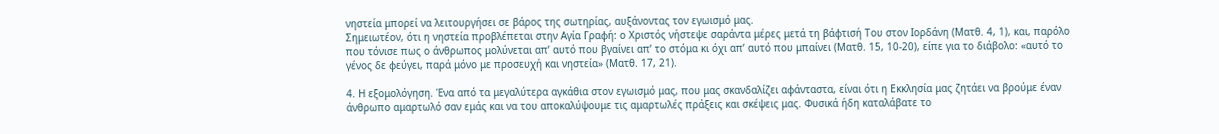νηστεία μπορεί να λειτουργήσει σε βάρος της σωτηρίας, αυξάνοντας τον εγωισμό μας.
Σημειωτέον, ότι η νηστεία προβλέπεται στην Αγία Γραφή: ο Χριστός νήστεψε σαράντα μέρες μετά τη βάφτισή Του στον Ιορδάνη (Ματθ. 4, 1), και, παρόλο που τόνισε πως ο άνθρωπος μολύνεται απ’ αυτό που βγαίνει απ’ το στόμα κι όχι απ’ αυτό που μπαίνει (Ματθ. 15, 10-20), είπε για το διάβολο: «αυτό το γένος δε φεύγει, παρά μόνο με προσευχή και νηστεία» (Ματθ. 17, 21).

4. Η εξομολόγηση. Ένα από τα μεγαλύτερα αγκάθια στον εγωισμό μας, που μας σκανδαλίζει αφάνταστα, είναι ότι η Εκκλησία μας ζητάει να βρούμε έναν άνθρωπο αμαρτωλό σαν εμάς και να του αποκαλύψουμε τις αμαρτωλές πράξεις και σκέψεις μας. Φυσικά ήδη καταλάβατε το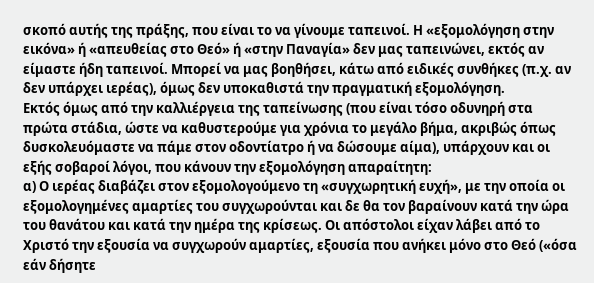σκοπό αυτής της πράξης, που είναι το να γίνουμε ταπεινοί. Η «εξομολόγηση στην εικόνα» ή «απευθείας στο Θεό» ή «στην Παναγία» δεν μας ταπεινώνει, εκτός αν είμαστε ήδη ταπεινοί. Μπορεί να μας βοηθήσει, κάτω από ειδικές συνθήκες (π.χ. αν δεν υπάρχει ιερέας), όμως δεν υποκαθιστά την πραγματική εξομολόγηση.
Εκτός όμως από την καλλιέργεια της ταπείνωσης (που είναι τόσο οδυνηρή στα πρώτα στάδια, ώστε να καθυστερούμε για χρόνια το μεγάλο βήμα, ακριβώς όπως δυσκολευόμαστε να πάμε στον οδοντίατρο ή να δώσουμε αίμα), υπάρχουν και οι εξής σοβαροί λόγοι, που κάνουν την εξομολόγηση απαραίτητη:
α) Ο ιερέας διαβάζει στον εξομολογούμενο τη «συγχωρητική ευχή», με την οποία οι εξομολογημένες αμαρτίες του συγχωρούνται και δε θα τον βαραίνουν κατά την ώρα του θανάτου και κατά την ημέρα της κρίσεως. Οι απόστολοι είχαν λάβει από το Χριστό την εξουσία να συγχωρούν αμαρτίες, εξουσία που ανήκει μόνο στο Θεό («όσα εάν δήσητε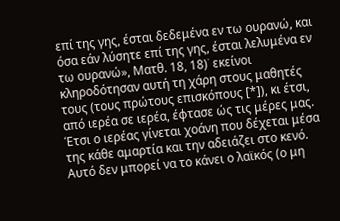επί της γης, έσται δεδεμένα εν τω ουρανώ, και όσα εάν λύσητε επί της γης, έσται λελυμένα εν τω ουρανώ», Ματθ. 18, 18)˙ εκείνοι κληροδότησαν αυτή τη χάρη στους μαθητές τους (τους πρώτους επισκόπους [*]), κι έτσι, από ιερέα σε ιερέα, έφτασε ώς τις μέρες μας. Έτσι ο ιερέας γίνεται χοάνη που δέχεται μέσα της κάθε αμαρτία και την αδειάζει στο κενό. Αυτό δεν μπορεί να το κάνει ο λαϊκός (ο μη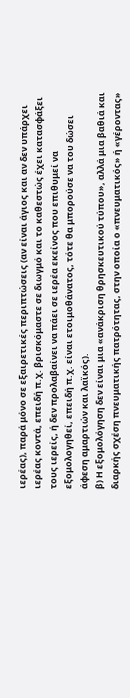ιερέας), παρά μόνο σε εξαιρετικές περιπτώσεις (αν είναι άγιος και αν δεν υπάρχει ιερέας κοντά, επειδή π.χ. βρισκόμαστε σε διωγμό και το καθεστώς έχει κατασφάξει τους ιερείς, ή δεν προλαβαίνει να πάει σε ιερέα εκείνος που επιθυμεί να εξομολογηθεί, επειδή π.χ. είναι ετοιμοθάνατος, τότε θα μπορούσε να του δώσει άφεση αμαρτιών και λαϊκός).
β) Η εξομολόγηση δεν είναι μια «ανάκριση θρησκευτικού τύπου», αλλά μια βαθιά και διαρκής σχέση πνευματικής πατρότητας, στην οποία ο «πνευματικός» ή «γέροντας»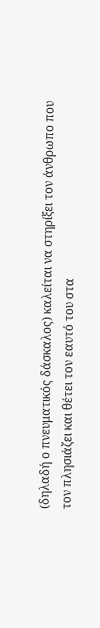(δηλαδή ο πνευματικός δάσκαλος) καλείται να στηρίξει τον άνθρωπο που τον πλησιάζει και θέτει τον εαυτό του στα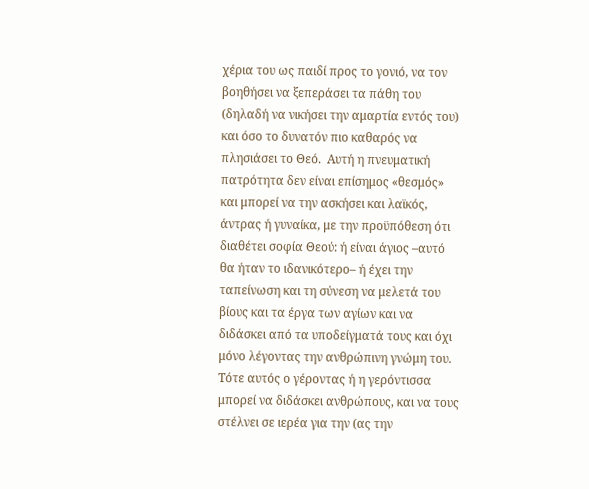χέρια του ως παιδί προς το γονιό, να τον βοηθήσει να ξεπεράσει τα πάθη του (δηλαδή να νικήσει την αμαρτία εντός του) και όσο το δυνατόν πιο καθαρός να πλησιάσει το Θεό.  Αυτή η πνευματική πατρότητα δεν είναι επίσημος «θεσμός» και μπορεί να την ασκήσει και λαϊκός, άντρας ή γυναίκα, με την προϋπόθεση ότι διαθέτει σοφία Θεού: ή είναι άγιος –αυτό θα ήταν το ιδανικότερο– ή έχει την ταπείνωση και τη σύνεση να μελετά του βίους και τα έργα των αγίων και να διδάσκει από τα υποδείγματά τους και όχι μόνο λέγοντας την ανθρώπινη γνώμη του. Τότε αυτός ο γέροντας ή η γερόντισσα μπορεί να διδάσκει ανθρώπους, και να τους στέλνει σε ιερέα για την (ας την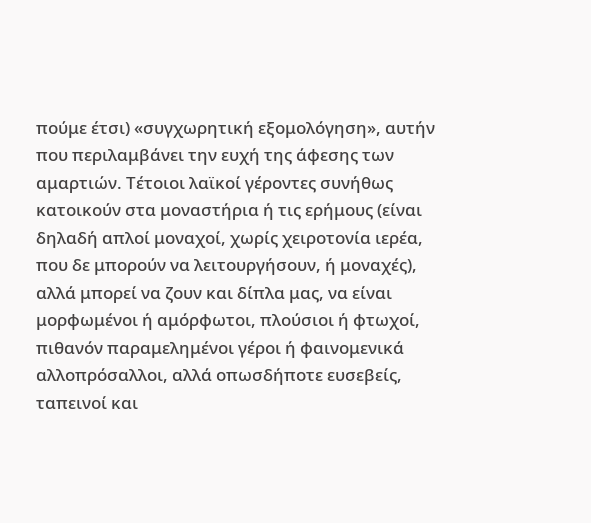πούμε έτσι) «συγχωρητική εξομολόγηση», αυτήν που περιλαμβάνει την ευχή της άφεσης των αμαρτιών. Τέτοιοι λαϊκοί γέροντες συνήθως κατοικούν στα μοναστήρια ή τις ερήμους (είναι δηλαδή απλοί μοναχοί, χωρίς χειροτονία ιερέα, που δε μπορούν να λειτουργήσουν, ή μοναχές), αλλά μπορεί να ζουν και δίπλα μας, να είναι μορφωμένοι ή αμόρφωτοι, πλούσιοι ή φτωχοί, πιθανόν παραμελημένοι γέροι ή φαινομενικά αλλοπρόσαλλοι, αλλά οπωσδήποτε ευσεβείς, ταπεινοί και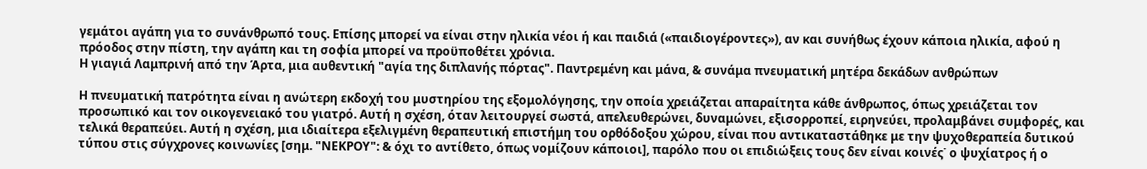γεμάτοι αγάπη για το συνάνθρωπό τους. Επίσης μπορεί να είναι στην ηλικία νέοι ή και παιδιά («παιδιογέροντες»), αν και συνήθως έχουν κάποια ηλικία, αφού η πρόοδος στην πίστη, την αγάπη και τη σοφία μπορεί να προϋποθέτει χρόνια.
Η γιαγιά Λαμπρινή από την Άρτα, μια αυθεντική "αγία της διπλανής πόρτας". Παντρεμένη και μάνα, & συνάμα πνευματική μητέρα δεκάδων ανθρώπων

Η πνευματική πατρότητα είναι η ανώτερη εκδοχή του μυστηρίου της εξομολόγησης, την οποία χρειάζεται απαραίτητα κάθε άνθρωπος, όπως χρειάζεται τον προσωπικό και τον οικογενειακό του γιατρό. Αυτή η σχέση, όταν λειτουργεί σωστά, απελευθερώνει, δυναμώνει, εξισορροπεί, ειρηνεύει, προλαμβάνει συμφορές, και τελικά θεραπεύει. Αυτή η σχέση, μια ιδιαίτερα εξελιγμένη θεραπευτική επιστήμη του ορθόδοξου χώρου, είναι που αντικαταστάθηκε με την ψυχοθεραπεία δυτικού τύπου στις σύγχρονες κοινωνίες [σημ. "ΝΕΚΡΟΥ": & όχι το αντίθετο, όπως νομίζουν κάποιοι], παρόλο που οι επιδιώξεις τους δεν είναι κοινές˙ ο ψυχίατρος ή ο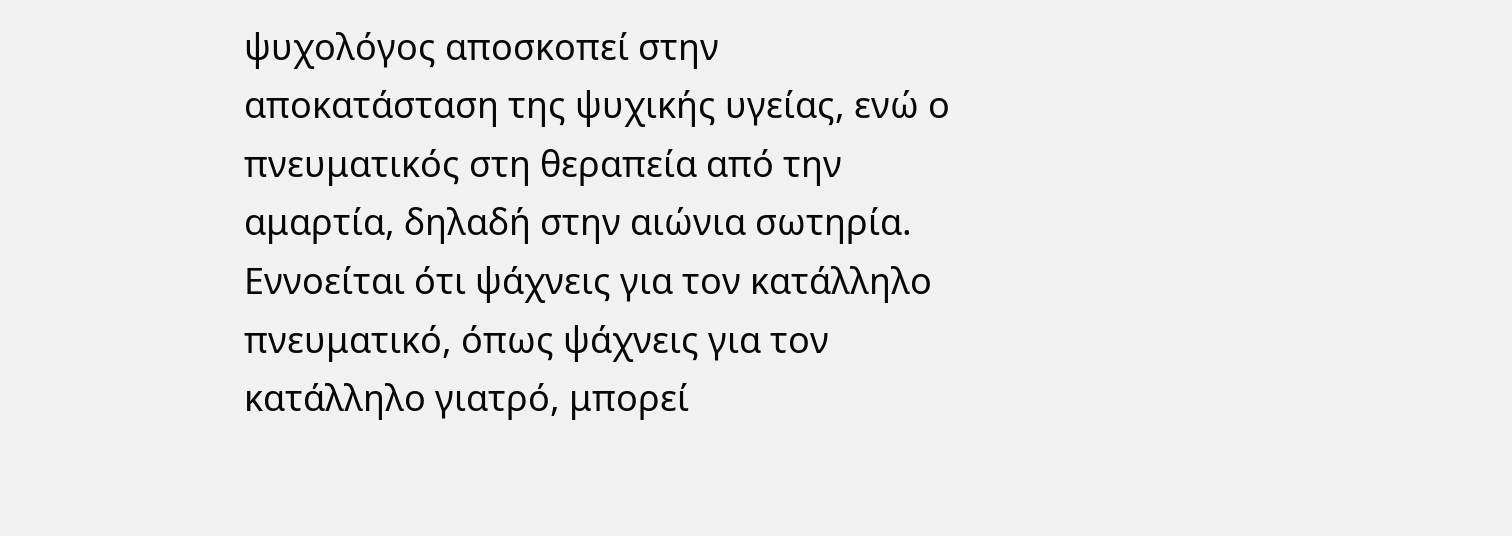ψυχολόγος αποσκοπεί στην αποκατάσταση της ψυχικής υγείας, ενώ ο πνευματικός στη θεραπεία από την αμαρτία, δηλαδή στην αιώνια σωτηρία.
Εννοείται ότι ψάχνεις για τον κατάλληλο πνευματικό, όπως ψάχνεις για τον κατάλληλο γιατρό, μπορεί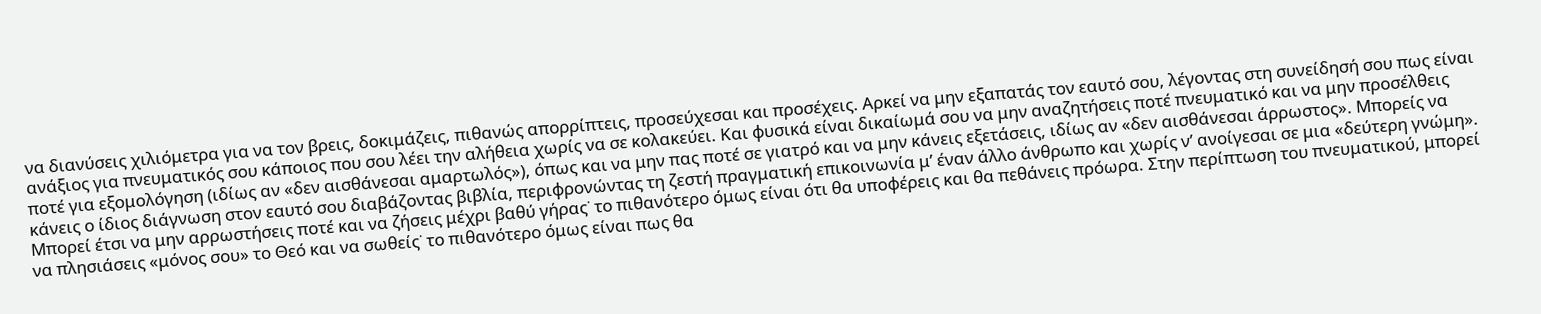να διανύσεις χιλιόμετρα για να τον βρεις, δοκιμάζεις, πιθανώς απορρίπτεις, προσεύχεσαι και προσέχεις. Αρκεί να μην εξαπατάς τον εαυτό σου, λέγοντας στη συνείδησή σου πως είναι ανάξιος για πνευματικός σου κάποιος που σου λέει την αλήθεια χωρίς να σε κολακεύει. Και φυσικά είναι δικαίωμά σου να μην αναζητήσεις ποτέ πνευματικό και να μην προσέλθεις ποτέ για εξομολόγηση (ιδίως αν «δεν αισθάνεσαι αμαρτωλός»), όπως και να μην πας ποτέ σε γιατρό και να μην κάνεις εξετάσεις, ιδίως αν «δεν αισθάνεσαι άρρωστος». Μπορείς να κάνεις ο ίδιος διάγνωση στον εαυτό σου διαβάζοντας βιβλία, περιφρονώντας τη ζεστή πραγματική επικοινωνία μ’ έναν άλλο άνθρωπο και χωρίς ν’ ανοίγεσαι σε μια «δεύτερη γνώμη».
Μπορεί έτσι να μην αρρωστήσεις ποτέ και να ζήσεις μέχρι βαθύ γήρας˙ το πιθανότερο όμως είναι ότι θα υποφέρεις και θα πεθάνεις πρόωρα. Στην περίπτωση του πνευματικού, μπορεί να πλησιάσεις «μόνος σου» το Θεό και να σωθείς˙ το πιθανότερο όμως είναι πως θα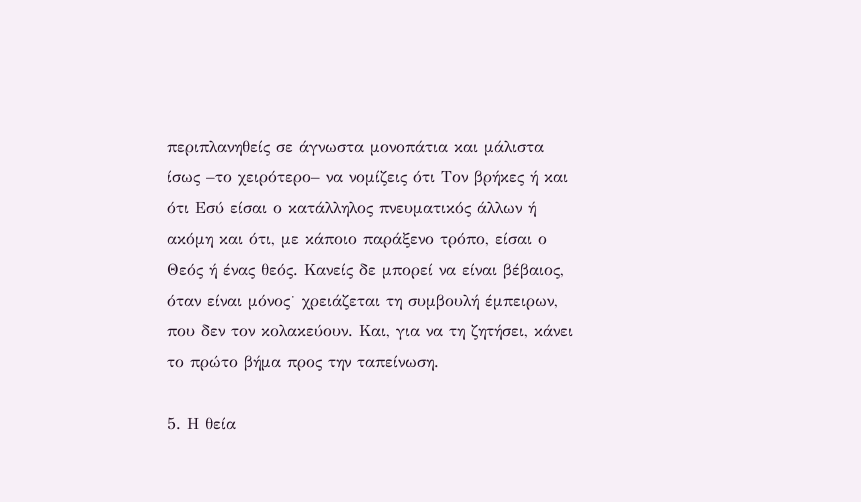περιπλανηθείς σε άγνωστα μονοπάτια και μάλιστα ίσως –το χειρότερο– να νομίζεις ότι Τον βρήκες ή και ότι Εσύ είσαι ο κατάλληλος πνευματικός άλλων ή ακόμη και ότι, με κάποιο παράξενο τρόπο, είσαι ο Θεός ή ένας θεός. Κανείς δε μπορεί να είναι βέβαιος, όταν είναι μόνος˙ χρειάζεται τη συμβουλή έμπειρων, που δεν τον κολακεύουν. Και, για να τη ζητήσει, κάνει το πρώτο βήμα προς την ταπείνωση.

5. Η θεία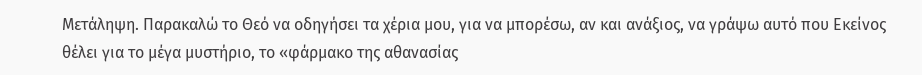Μετάληψη. Παρακαλώ το Θεό να οδηγήσει τα χέρια μου, για να μπορέσω, αν και ανάξιος, να γράψω αυτό που Εκείνος θέλει για το μέγα μυστήριο, το «φάρμακο της αθανασίας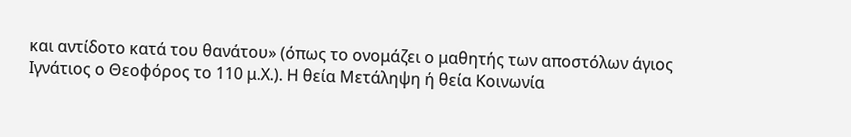και αντίδοτο κατά του θανάτου» (όπως το ονομάζει ο μαθητής των αποστόλων άγιος Ιγνάτιος ο Θεοφόρος το 110 μ.Χ.). Η θεία Μετάληψη ή θεία Κοινωνία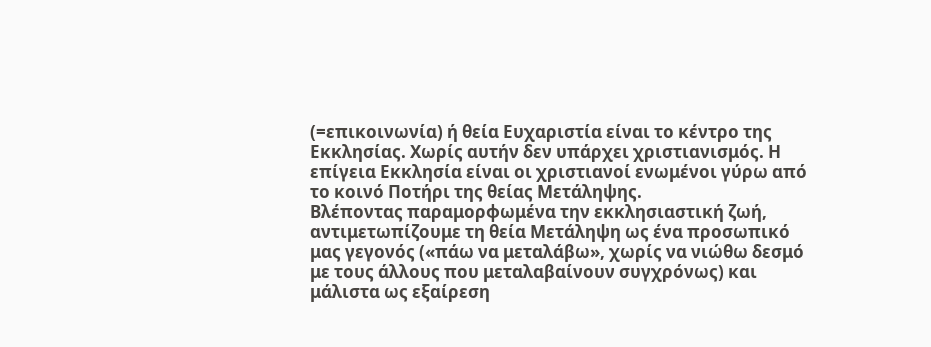(=επικοινωνία) ή θεία Ευχαριστία είναι το κέντρο της Εκκλησίας. Χωρίς αυτήν δεν υπάρχει χριστιανισμός. Η επίγεια Εκκλησία είναι οι χριστιανοί ενωμένοι γύρω από το κοινό Ποτήρι της θείας Μετάληψης.
Βλέποντας παραμορφωμένα την εκκλησιαστική ζωή, αντιμετωπίζουμε τη θεία Μετάληψη ως ένα προσωπικό μας γεγονός («πάω να μεταλάβω», χωρίς να νιώθω δεσμό με τους άλλους που μεταλαβαίνουν συγχρόνως) και μάλιστα ως εξαίρεση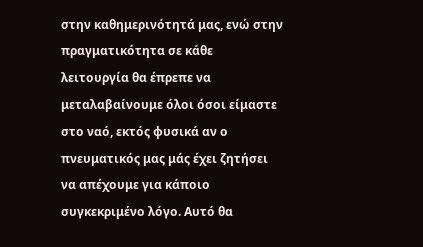στην καθημερινότητά μας, ενώ στην πραγματικότητα σε κάθε λειτουργία θα έπρεπε να μεταλαβαίνουμε όλοι όσοι είμαστε στο ναό, εκτός φυσικά αν ο πνευματικός μας μάς έχει ζητήσει να απέχουμε για κάποιο συγκεκριμένο λόγο. Αυτό θα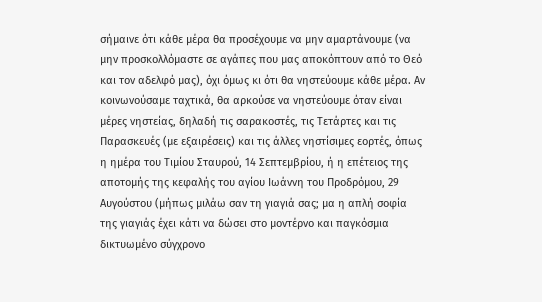σήμαινε ότι κάθε μέρα θα προσέχουμε να μην αμαρτάνουμε (να μην προσκολλόμαστε σε αγάπες που μας αποκόπτουν από το Θεό και τον αδελφό μας), όχι όμως κι ότι θα νηστεύουμε κάθε μέρα. Αν κοινωνούσαμε ταχτικά, θα αρκούσε να νηστεύουμε όταν είναι μέρες νηστείας, δηλαδή τις σαρακοστές, τις Τετάρτες και τις Παρασκευές (με εξαιρέσεις) και τις άλλες νηστίσιμες εορτές, όπως η ημέρα του Τιμίου Σταυρού, 14 Σεπτεμβρίου, ή η επέτειος της αποτομής της κεφαλής του αγίου Ιωάννη του Προδρόμου, 29 Αυγούστου (μήπως μιλάω σαν τη γιαγιά σας; μα η απλή σοφία της γιαγιάς έχει κάτι να δώσει στο μοντέρνο και παγκόσμια δικτυωμένο σύγχρονο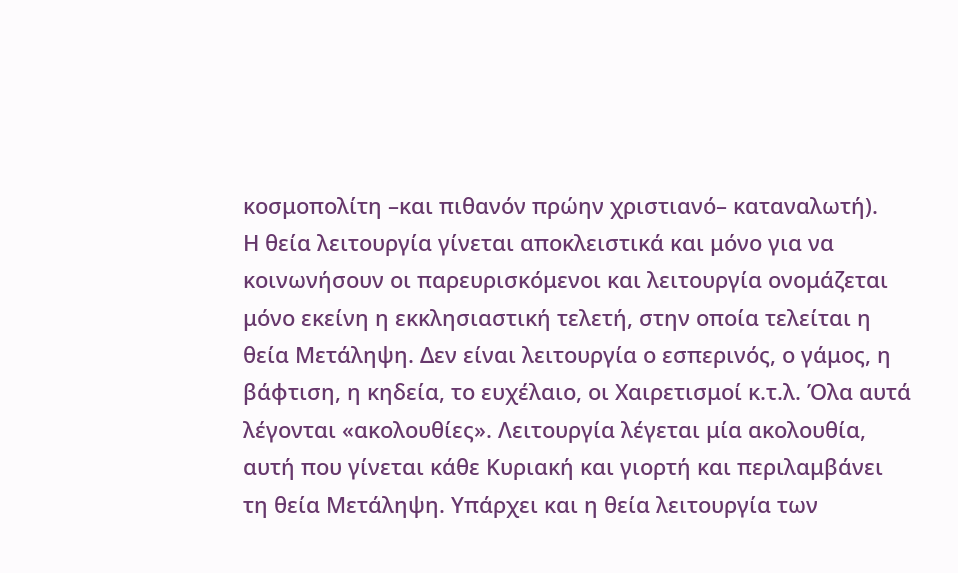κοσμοπολίτη –και πιθανόν πρώην χριστιανό– καταναλωτή).
Η θεία λειτουργία γίνεται αποκλειστικά και μόνο για να κοινωνήσουν οι παρευρισκόμενοι και λειτουργία ονομάζεται μόνο εκείνη η εκκλησιαστική τελετή, στην οποία τελείται η θεία Μετάληψη. Δεν είναι λειτουργία ο εσπερινός, ο γάμος, η βάφτιση, η κηδεία, το ευχέλαιο, οι Χαιρετισμοί κ.τ.λ. Όλα αυτά λέγονται «ακολουθίες». Λειτουργία λέγεται μία ακολουθία, αυτή που γίνεται κάθε Κυριακή και γιορτή και περιλαμβάνει τη θεία Μετάληψη. Υπάρχει και η θεία λειτουργία των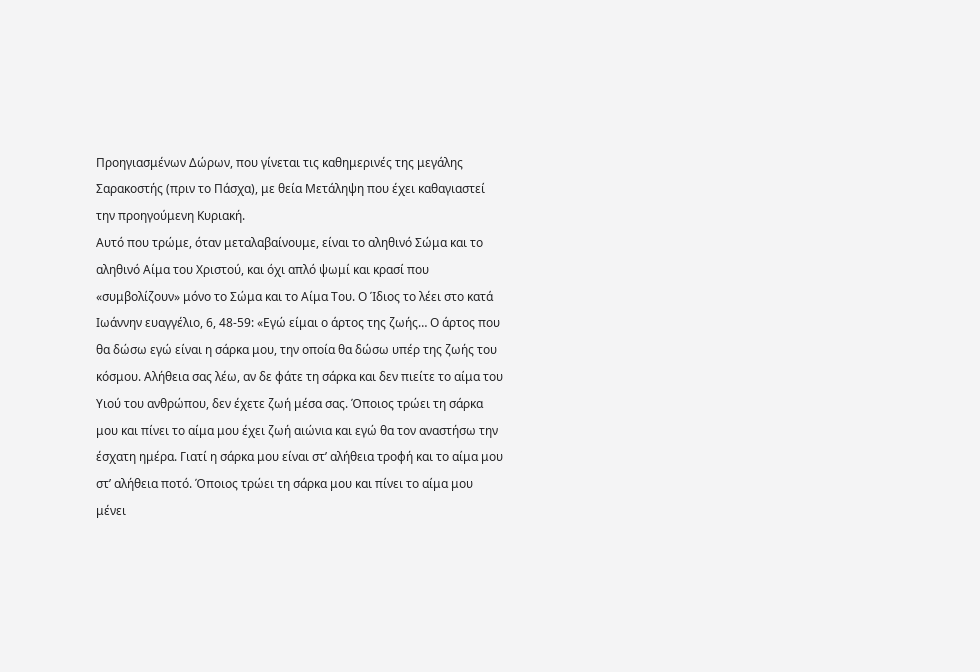Προηγιασμένων Δώρων, που γίνεται τις καθημερινές της μεγάλης Σαρακοστής (πριν το Πάσχα), με θεία Μετάληψη που έχει καθαγιαστεί την προηγούμενη Κυριακή.
Αυτό που τρώμε, όταν μεταλαβαίνουμε, είναι το αληθινό Σώμα και το αληθινό Αίμα του Χριστού, και όχι απλό ψωμί και κρασί που «συμβολίζουν» μόνο το Σώμα και το Αίμα Του. Ο Ίδιος το λέει στο κατά Ιωάννην ευαγγέλιο, 6, 48-59: «Εγώ είμαι ο άρτος της ζωής… Ο άρτος που θα δώσω εγώ είναι η σάρκα μου, την οποία θα δώσω υπέρ της ζωής του κόσμου. Αλήθεια σας λέω, αν δε φάτε τη σάρκα και δεν πιείτε το αίμα του Υιού του ανθρώπου, δεν έχετε ζωή μέσα σας. Όποιος τρώει τη σάρκα μου και πίνει το αίμα μου έχει ζωή αιώνια και εγώ θα τον αναστήσω την έσχατη ημέρα. Γιατί η σάρκα μου είναι στ’ αλήθεια τροφή και το αίμα μου στ’ αλήθεια ποτό. Όποιος τρώει τη σάρκα μου και πίνει το αίμα μου μένει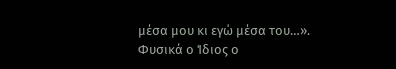μέσα μου κι εγώ μέσα του…».
Φυσικά ο Ίδιος ο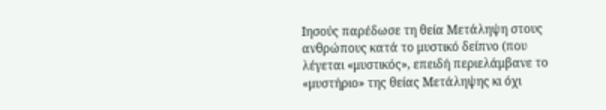Ιησούς παρέδωσε τη θεία Μετάληψη στους ανθρώπους κατά το μυστικό δείπνο (που λέγεται «μυστικός», επειδή περιελάμβανε το «μυστήριο» της θείας Μετάληψης κι όχι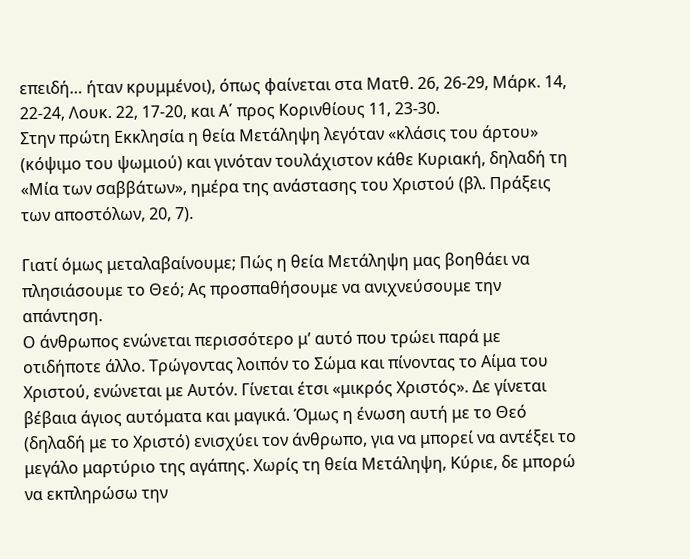επειδή… ήταν κρυμμένοι), όπως φαίνεται στα Ματθ. 26, 26-29, Μάρκ. 14, 22-24, Λουκ. 22, 17-20, και Α΄ προς Κορινθίους 11, 23-30.
Στην πρώτη Εκκλησία η θεία Μετάληψη λεγόταν «κλάσις του άρτου» (κόψιμο του ψωμιού) και γινόταν τουλάχιστον κάθε Κυριακή, δηλαδή τη «Μία των σαββάτων», ημέρα της ανάστασης του Χριστού (βλ. Πράξεις των αποστόλων, 20, 7).

Γιατί όμως μεταλαβαίνουμε; Πώς η θεία Μετάληψη μας βοηθάει να πλησιάσουμε το Θεό; Ας προσπαθήσουμε να ανιχνεύσουμε την απάντηση.
Ο άνθρωπος ενώνεται περισσότερο μ’ αυτό που τρώει παρά με οτιδήποτε άλλο. Τρώγοντας λοιπόν το Σώμα και πίνοντας το Αίμα του Χριστού, ενώνεται με Αυτόν. Γίνεται έτσι «μικρός Χριστός». Δε γίνεται βέβαια άγιος αυτόματα και μαγικά. Όμως η ένωση αυτή με το Θεό (δηλαδή με το Χριστό) ενισχύει τον άνθρωπο, για να μπορεί να αντέξει το μεγάλο μαρτύριο της αγάπης. Χωρίς τη θεία Μετάληψη, Κύριε, δε μπορώ να εκπληρώσω την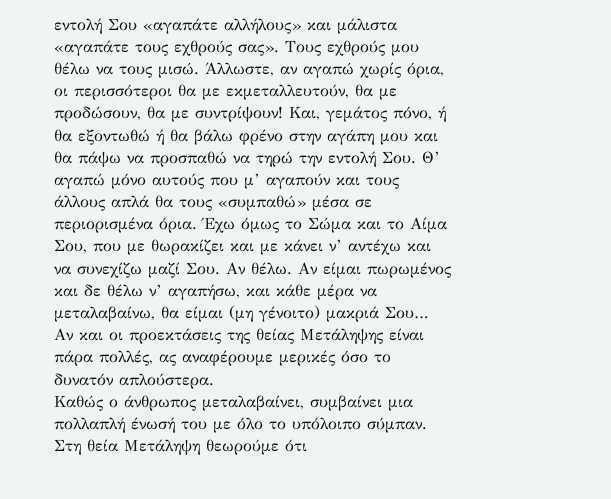εντολή Σου «αγαπάτε αλλήλους» και μάλιστα «αγαπάτε τους εχθρούς σας». Τους εχθρούς μου θέλω να τους μισώ. Άλλωστε, αν αγαπώ χωρίς όρια, οι περισσότεροι θα με εκμεταλλευτούν, θα με προδώσουν, θα με συντρίψουν! Και, γεμάτος πόνο, ή θα εξοντωθώ ή θα βάλω φρένο στην αγάπη μου και θα πάψω να προσπαθώ να τηρώ την εντολή Σου. Θ’ αγαπώ μόνο αυτούς που μ’ αγαπούν και τους άλλους απλά θα τους «συμπαθώ» μέσα σε περιορισμένα όρια. Έχω όμως το Σώμα και το Αίμα Σου, που με θωρακίζει και με κάνει ν’ αντέχω και να συνεχίζω μαζί Σου. Αν θέλω. Αν είμαι πωρωμένος και δε θέλω ν’ αγαπήσω, και κάθε μέρα να μεταλαβαίνω, θα είμαι (μη γένοιτο) μακριά Σου…
Αν και οι προεκτάσεις της θείας Μετάληψης είναι πάρα πολλές, ας αναφέρουμε μερικές όσο το δυνατόν απλούστερα.
Καθώς ο άνθρωπος μεταλαβαίνει, συμβαίνει μια πολλαπλή ένωσή του με όλο το υπόλοιπο σύμπαν. Στη θεία Μετάληψη θεωρούμε ότι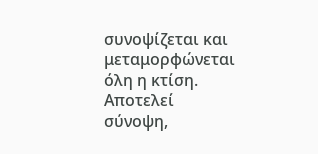συνοψίζεται και μεταμορφώνεται όλη η κτίση. Αποτελεί σύνοψη,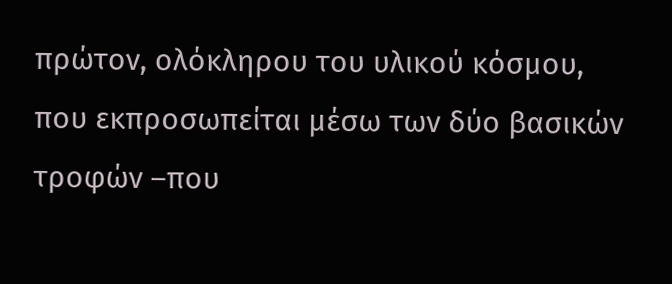πρώτον, ολόκληρου του υλικού κόσμου, που εκπροσωπείται μέσω των δύο βασικών τροφών –που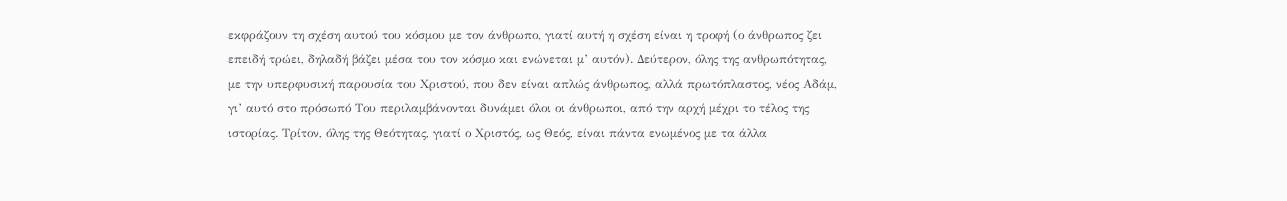εκφράζουν τη σχέση αυτού του κόσμου με τον άνθρωπο, γιατί αυτή η σχέση είναι η τροφή (ο άνθρωπος ζει επειδή τρώει, δηλαδή βάζει μέσα του τον κόσμο και ενώνεται μ’ αυτόν). Δεύτερον, όλης της ανθρωπότητας, με την υπερφυσική παρουσία του Χριστού, που δεν είναι απλώς άνθρωπος, αλλά πρωτόπλαστος, νέος Αδάμ, γι’ αυτό στο πρόσωπό Του περιλαμβάνονται δυνάμει όλοι οι άνθρωποι, από την αρχή μέχρι το τέλος της ιστορίας. Τρίτον, όλης της Θεότητας, γιατί ο Χριστός, ως Θεός, είναι πάντα ενωμένος με τα άλλα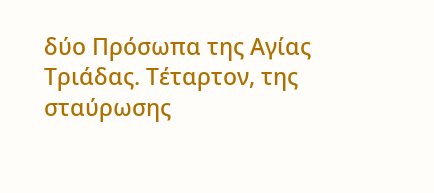δύο Πρόσωπα της Αγίας Τριάδας. Τέταρτον, της σταύρωσης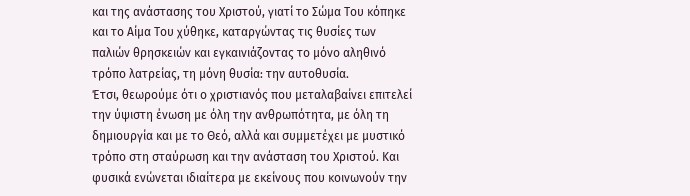και της ανάστασης του Χριστού, γιατί το Σώμα Του κόπηκε και το Αίμα Του χύθηκε, καταργώντας τις θυσίες των παλιών θρησκειών και εγκαινιάζοντας το μόνο αληθινό τρόπο λατρείας, τη μόνη θυσία: την αυτοθυσία.
Έτσι, θεωρούμε ότι ο χριστιανός που μεταλαβαίνει επιτελεί την ύψιστη ένωση με όλη την ανθρωπότητα, με όλη τη δημιουργία και με το Θεό, αλλά και συμμετέχει με μυστικό τρόπο στη σταύρωση και την ανάσταση του Χριστού. Και φυσικά ενώνεται ιδιαίτερα με εκείνους που κοινωνούν την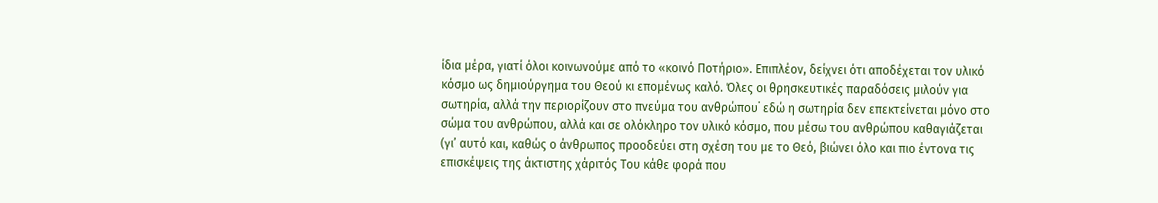ίδια μέρα, γιατί όλοι κοινωνούμε από το «κοινό Ποτήριο». Επιπλέον, δείχνει ότι αποδέχεται τον υλικό κόσμο ως δημιούργημα του Θεού κι επομένως καλό. Όλες οι θρησκευτικές παραδόσεις μιλούν για σωτηρία, αλλά την περιορίζουν στο πνεύμα του ανθρώπου˙ εδώ η σωτηρία δεν επεκτείνεται μόνο στο σώμα του ανθρώπου, αλλά και σε ολόκληρο τον υλικό κόσμο, που μέσω του ανθρώπου καθαγιάζεται (γι’ αυτό και, καθώς ο άνθρωπος προοδεύει στη σχέση του με το Θεό, βιώνει όλο και πιο έντονα τις επισκέψεις της άκτιστης χάριτός Του κάθε φορά που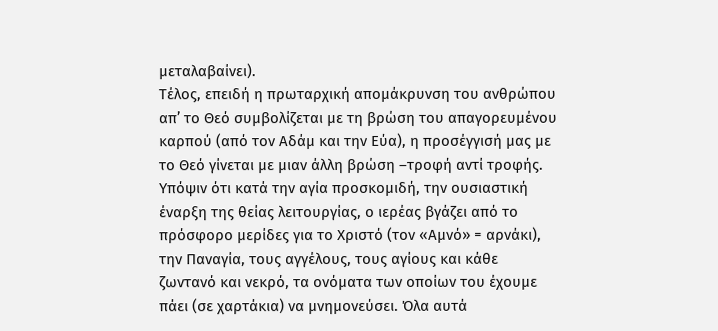μεταλαβαίνει).
Τέλος, επειδή η πρωταρχική απομάκρυνση του ανθρώπου απ’ το Θεό συμβολίζεται με τη βρώση του απαγορευμένου καρπού (από τον Αδάμ και την Εύα), η προσέγγισή μας με το Θεό γίνεται με μιαν άλλη βρώση –τροφή αντί τροφής.
Υπόψιν ότι κατά την αγία προσκομιδή, την ουσιαστική έναρξη της θείας λειτουργίας, ο ιερέας βγάζει από το πρόσφορο μερίδες για το Χριστό (τον «Αμνό» = αρνάκι), την Παναγία, τους αγγέλους, τους αγίους και κάθε ζωντανό και νεκρό, τα ονόματα των οποίων του έχουμε πάει (σε χαρτάκια) να μνημονεύσει. Όλα αυτά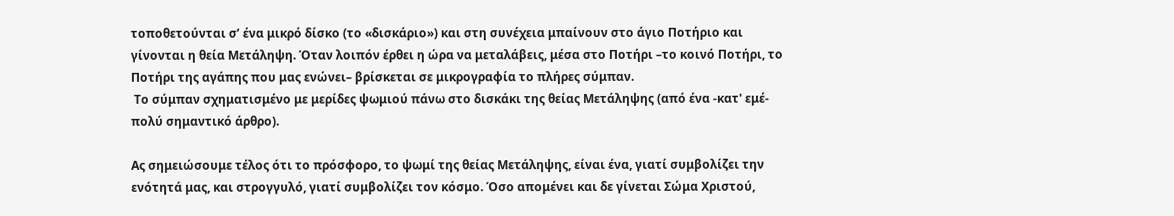τοποθετούνται σ’ ένα μικρό δίσκο (το «δισκάριο») και στη συνέχεια μπαίνουν στο άγιο Ποτήριο και γίνονται η θεία Μετάληψη. Όταν λοιπόν έρθει η ώρα να μεταλάβεις, μέσα στο Ποτήρι –το κοινό Ποτήρι, το Ποτήρι της αγάπης που μας ενώνει– βρίσκεται σε μικρογραφία το πλήρες σύμπαν.
 Το σύμπαν σχηματισμένο με μερίδες ψωμιού πάνω στο δισκάκι της θείας Μετάληψης (από ένα -κατ' εμέ- πολύ σημαντικό άρθρο).

Ας σημειώσουμε τέλος ότι το πρόσφορο, το ψωμί της θείας Μετάληψης, είναι ένα, γιατί συμβολίζει την ενότητά μας, και στρογγυλό, γιατί συμβολίζει τον κόσμο. Όσο απομένει και δε γίνεται Σώμα Χριστού,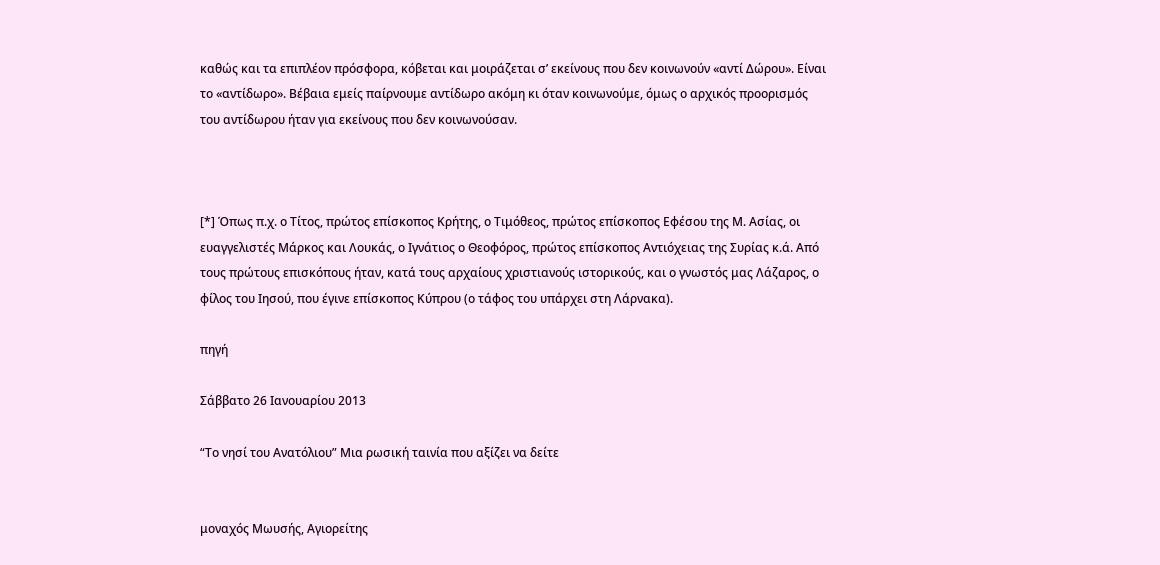καθώς και τα επιπλέον πρόσφορα, κόβεται και μοιράζεται σ’ εκείνους που δεν κοινωνούν «αντί Δώρου». Είναι το «αντίδωρο». Βέβαια εμείς παίρνουμε αντίδωρο ακόμη κι όταν κοινωνούμε, όμως ο αρχικός προορισμός του αντίδωρου ήταν για εκείνους που δεν κοινωνούσαν.



[*] Όπως π.χ. ο Τίτος, πρώτος επίσκοπος Κρήτης, ο Τιμόθεος, πρώτος επίσκοπος Εφέσου της Μ. Ασίας, οι ευαγγελιστές Μάρκος και Λουκάς, ο Ιγνάτιος ο Θεοφόρος, πρώτος επίσκοπος Αντιόχειας της Συρίας κ.ά. Από τους πρώτους επισκόπους ήταν, κατά τους αρχαίους χριστιανούς ιστορικούς, και ο γνωστός μας Λάζαρος, ο φίλος του Ιησού, που έγινε επίσκοπος Κύπρου (ο τάφος του υπάρχει στη Λάρνακα).

πηγή

Σάββατο 26 Ιανουαρίου 2013

“Το νησί του Ανατόλιου” Μια ρωσική ταινία που αξίζει να δείτε


μοναχός Μωυσής, Αγιορείτης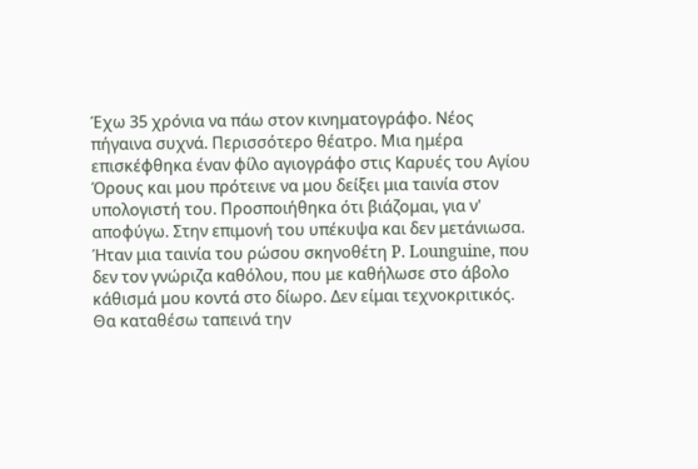Έχω 35 χρόνια να πάω στον κινηματογράφο. Νέος πήγαινα συχνά. Περισσότερο θέατρο. Μια ημέρα επισκέφθηκα έναν φίλο αγιογράφο στις Καρυές του Αγίου Όρους και μου πρότεινε να μου δείξει μια ταινία στον υπολογιστή του. Προσποιήθηκα ότι βιάζομαι, για ν' αποφύγω. Στην επιμονή του υπέκυψα και δεν μετάνιωσα.
Ήταν μια ταινία του ρώσου σκηνοθέτη P. Lounguine, που δεν τον γνώριζα καθόλου, που με καθήλωσε στο άβολο κάθισμά μου κοντά στο δίωρο. Δεν είμαι τεχνοκριτικός. Θα καταθέσω ταπεινά την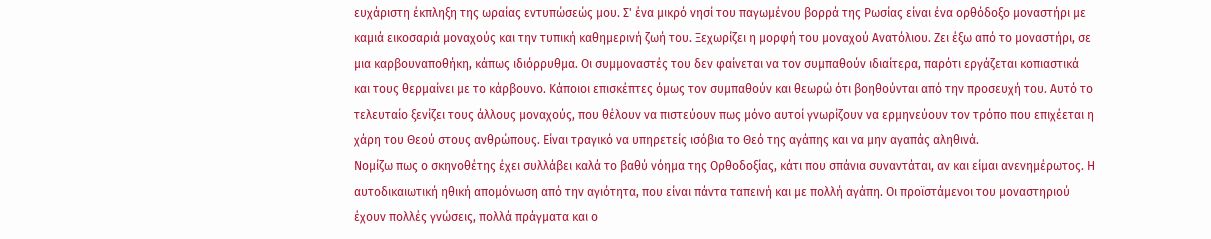ευχάριστη έκπληξη της ωραίας εντυπώσεώς μου. Σ' ένα μικρό νησί του παγωμένου βορρά της Ρωσίας είναι ένα ορθόδοξο μοναστήρι με καμιά εικοσαριά μοναχούς και την τυπική καθημερινή ζωή του. Ξεχωρίζει η μορφή του μοναχού Ανατόλιου. Ζει έξω από το μοναστήρι, σε μια καρβουναποθήκη, κάπως ιδιόρρυθμα. Οι συμμοναστές του δεν φαίνεται να τον συμπαθούν ιδιαίτερα, παρότι εργάζεται κοπιαστικά και τους θερμαίνει με το κάρβουνο. Κάποιοι επισκέπτες όμως τον συμπαθούν και θεωρώ ότι βοηθούνται από την προσευχή του. Αυτό το τελευταίο ξενίζει τους άλλους μοναχούς, που θέλουν να πιστεύουν πως μόνο αυτοί γνωρίζουν να ερμηνεύουν τον τρόπο που επιχέεται η χάρη του Θεού στους ανθρώπους. Είναι τραγικό να υπηρετείς ισόβια το Θεό της αγάπης και να μην αγαπάς αληθινά.
Νομίζω πως ο σκηνοθέτης έχει συλλάβει καλά το βαθύ νόημα της Ορθοδοξίας, κάτι που σπάνια συναντάται, αν και είμαι ανενημέρωτος. Η αυτοδικαιωτική ηθική απομόνωση από την αγιότητα, που είναι πάντα ταπεινή και με πολλή αγάπη. Οι προϊστάμενοι του μοναστηριού έχουν πολλές γνώσεις, πολλά πράγματα και ο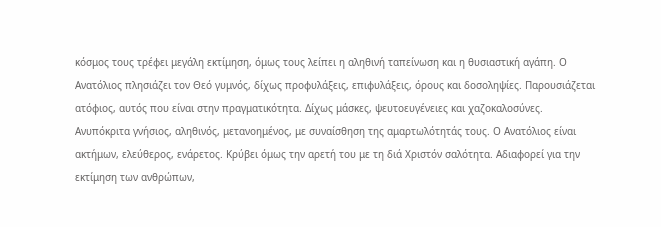κόσμος τους τρέφει μεγάλη εκτίμηση, όμως τους λείπει η αληθινή ταπείνωση και η θυσιαστική αγάπη. Ο Ανατόλιος πλησιάζει τον Θεό γυμνός, δίχως προφυλάξεις, επιφυλάξεις, όρους και δοσοληψίες. Παρουσιάζεται ατόφιος, αυτός που είναι στην πραγματικότητα. Δίχως μάσκες, ψευτοευγένειες και χαζοκαλοσύνες. Ανυπόκριτα γνήσιος, αληθινός, μετανοημένος, με συναίσθηση της αμαρτωλότητάς τους. Ο Ανατόλιος είναι ακτήμων, ελεύθερος, ενάρετος. Κρύβει όμως την αρετή του με τη διά Χριστόν σαλότητα. Αδιαφορεί για την εκτίμηση των ανθρώπων,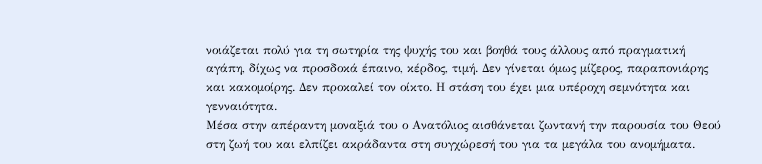νοιάζεται πολύ για τη σωτηρία της ψυχής του και βοηθά τους άλλους από πραγματική αγάπη, δίχως να προσδοκά έπαινο, κέρδος, τιμή. Δεν γίνεται όμως μίζερος, παραπονιάρης και κακομοίρης. Δεν προκαλεί τον οίκτο. Η στάση του έχει μια υπέροχη σεμνότητα και γενναιότητα.
Μέσα στην απέραντη μοναξιά του ο Ανατόλιος αισθάνεται ζωντανή την παρουσία του Θεού στη ζωή του και ελπίζει ακράδαντα στη συγχώρεσή του για τα μεγάλα του ανομήματα.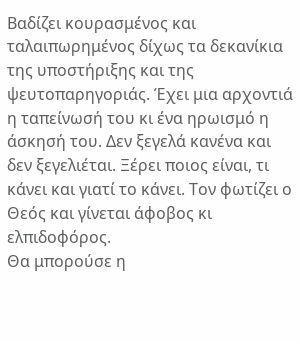Βαδίζει κουρασμένος και ταλαιπωρημένος δίχως τα δεκανίκια της υποστήριξης και της ψευτοπαρηγοριάς. Έχει μια αρχοντιά η ταπείνωσή του κι ένα ηρωισμό η άσκησή του. Δεν ξεγελά κανένα και δεν ξεγελιέται. Ξέρει ποιος είναι, τι κάνει και γιατί το κάνει. Τον φωτίζει ο Θεός και γίνεται άφοβος κι ελπιδοφόρος.
Θα μπορούσε η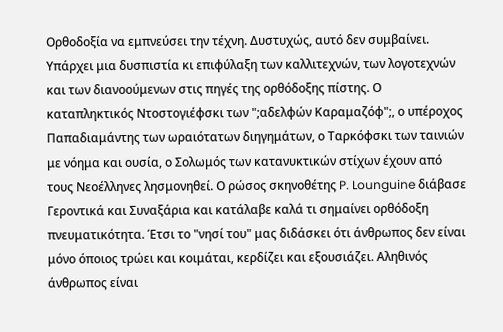Ορθοδοξία να εμπνεύσει την τέχνη. Δυστυχώς, αυτό δεν συμβαίνει. Υπάρχει μια δυσπιστία κι επιφύλαξη των καλλιτεχνών, των λογοτεχνών και των διανοούμενων στις πηγές της ορθόδοξης πίστης. Ο καταπληκτικός Ντοστογιέφσκι των ";αδελφών Καραμαζόφ";, ο υπέροχος Παπαδιαμάντης των ωραιότατων διηγημάτων, ο Ταρκόφσκι των ταινιών με νόημα και ουσία, ο Σολωμός των κατανυκτικών στίχων έχουν από τους Νεοέλληνες λησμονηθεί. Ο ρώσος σκηνοθέτης P. Lounguine διάβασε Γεροντικά και Συναξάρια και κατάλαβε καλά τι σημαίνει ορθόδοξη πνευματικότητα. Έτσι το "νησί του" μας διδάσκει ότι άνθρωπος δεν είναι μόνο όποιος τρώει και κοιμάται, κερδίζει και εξουσιάζει. Αληθινός άνθρωπος είναι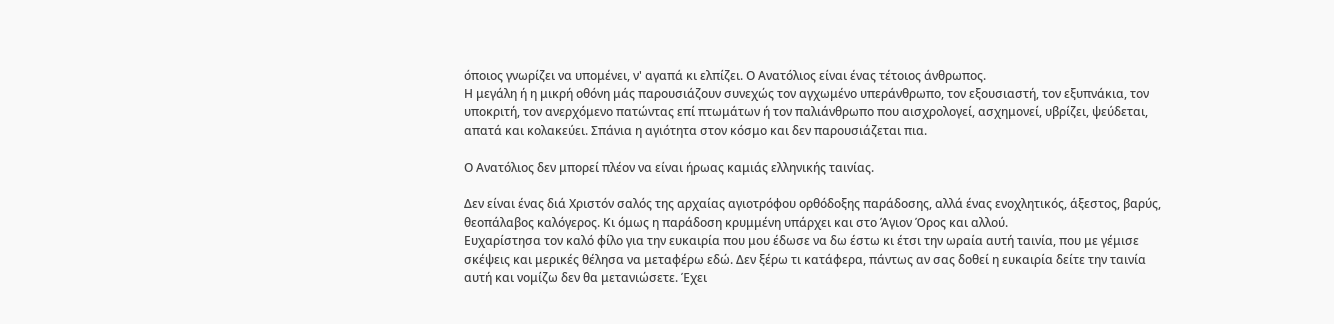όποιος γνωρίζει να υπομένει, ν' αγαπά κι ελπίζει. Ο Ανατόλιος είναι ένας τέτοιος άνθρωπος.
Η μεγάλη ή η μικρή οθόνη μάς παρουσιάζουν συνεχώς τον αγχωμένο υπεράνθρωπο, τον εξουσιαστή, τον εξυπνάκια, τον υποκριτή, τον ανερχόμενο πατώντας επί πτωμάτων ή τον παλιάνθρωπο που αισχρολογεί, ασχημονεί, υβρίζει, ψεύδεται, απατά και κολακεύει. Σπάνια η αγιότητα στον κόσμο και δεν παρουσιάζεται πια.

Ο Ανατόλιος δεν μπορεί πλέον να είναι ήρωας καμιάς ελληνικής ταινίας.

Δεν είναι ένας διά Χριστόν σαλός της αρχαίας αγιοτρόφου ορθόδοξης παράδοσης, αλλά ένας ενοχλητικός, άξεστος, βαρύς, θεοπάλαβος καλόγερος. Κι όμως η παράδοση κρυμμένη υπάρχει και στο Άγιον Όρος και αλλού.
Ευχαρίστησα τον καλό φίλο για την ευκαιρία που μου έδωσε να δω έστω κι έτσι την ωραία αυτή ταινία, που με γέμισε σκέψεις και μερικές θέλησα να μεταφέρω εδώ. Δεν ξέρω τι κατάφερα, πάντως αν σας δοθεί η ευκαιρία δείτε την ταινία αυτή και νομίζω δεν θα μετανιώσετε. Έχει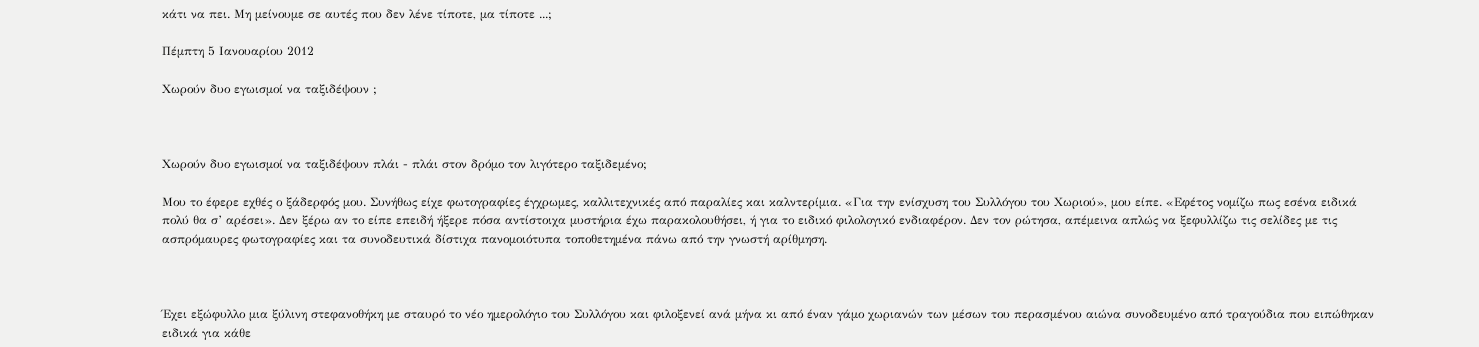κάτι να πει. Μη μείνουμε σε αυτές που δεν λένε τίποτε, μα τίποτε ...;

Πέμπτη 5 Ιανουαρίου 2012

Χωρούν δυο εγωισμοί να ταξιδέψουν ;



Χωρούν δυο εγωισμοί να ταξιδέψουν πλάι - πλάι στον δρόμο τον λιγότερο ταξιδεμένο;

Μου το έφερε εχθές ο ξάδερφός μου. Συνήθως είχε φωτογραφίες έγχρωμες, καλλιτεχνικές από παραλίες και καλντερίμια. «Για την ενίσχυση του Συλλόγου του Χωριού», μου είπε. «Εφέτος νομίζω πως εσένα ειδικά πολύ θα σ’ αρέσει». Δεν ξέρω αν το είπε επειδή ήξερε πόσα αντίστοιχα μυστήρια έχω παρακολουθήσει, ή για το ειδικό φιλολογικό ενδιαφέρον. Δεν τον ρώτησα, απέμεινα απλώς να ξεφυλλίζω τις σελίδες με τις ασπρόμαυρες φωτογραφίες και τα συνοδευτικά δίστιχα πανομοιότυπα τοποθετημένα πάνω από την γνωστή αρίθμηση.



Έχει εξώφυλλο μια ξύλινη στεφανοθήκη με σταυρό το νέο ημερολόγιο του Συλλόγου και φιλοξενεί ανά μήνα κι από έναν γάμο χωριανών των μέσων του περασμένου αιώνα συνοδευμένο από τραγούδια που ειπώθηκαν ειδικά για κάθε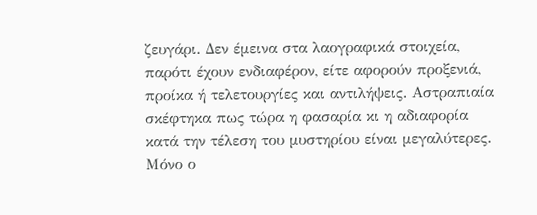ζευγάρι. Δεν έμεινα στα λαογραφικά στοιχεία, παρότι έχουν ενδιαφέρον, είτε αφορούν προξενιά, προίκα ή τελετουργίες και αντιλήψεις. Αστραπιαία σκέφτηκα πως τώρα η φασαρία κι η αδιαφορία κατά την τέλεση του μυστηρίου είναι μεγαλύτερες. Μόνο ο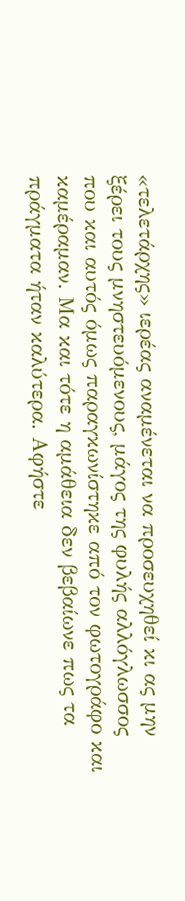«τελετάρχης» ιερέας αναμένεται να προσευχηθεί κι ας μην ξέρει τους μνηστευόμενους, μάγος της φυλής αλλόγλωσσος που και αυτός όμως παραγκωνίστηκε από τον φωτογράφο και καμέραμαν. Μα και τότε η αμάθεια δεν βεβαίωνε πως τα πράγματα ήταν καλύτερα. Αφήστε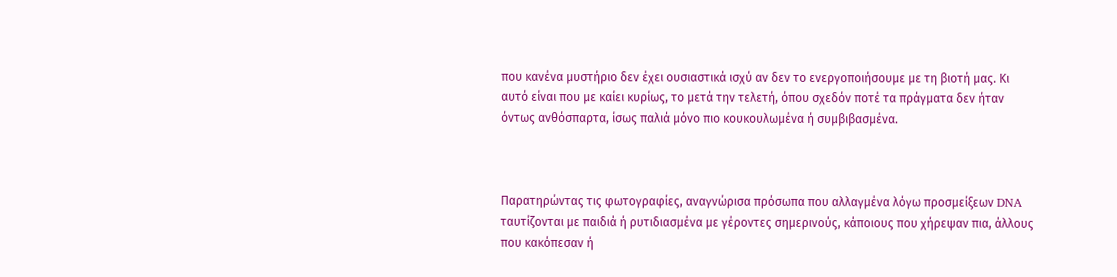που κανένα μυστήριο δεν έχει ουσιαστικά ισχύ αν δεν το ενεργοποιήσουμε με τη βιοτή μας. Κι αυτό είναι που με καίει κυρίως, το μετά την τελετή, όπου σχεδόν ποτέ τα πράγματα δεν ήταν όντως ανθόσπαρτα, ίσως παλιά μόνο πιο κουκουλωμένα ή συμβιβασμένα.



Παρατηρώντας τις φωτογραφίες, αναγνώρισα πρόσωπα που αλλαγμένα λόγω προσμείξεων DNA ταυτίζονται με παιδιά ή ρυτιδιασμένα με γέροντες σημερινούς, κάποιους που χήρεψαν πια, άλλους που κακόπεσαν ή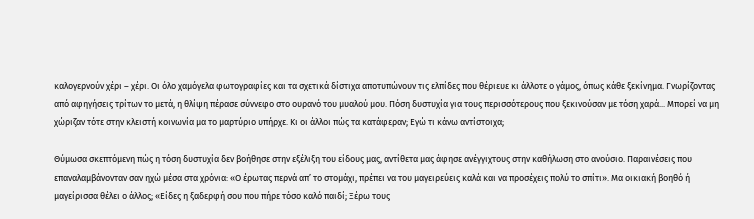καλογερνούν χέρι – χέρι. Οι όλο χαμόγελα φωτογραφίες και τα σχετικά δίστιχα αποτυπώνουν τις ελπίδες που θέριευε κι άλλοτε ο γάμος, όπως κάθε ξεκίνημα. Γνωρίζοντας από αφηγήσεις τρίτων το μετά, η θλίψη πέρασε σύννεφο στο ουρανό του μυαλού μου. Πόση δυστυχία για τους περισσότερους που ξεκινούσαν με τόση χαρά... Μπορεί να μη χώριζαν τότε στην κλειστή κοινωνία μα το μαρτύριο υπήρχε. Κι οι άλλοι πώς τα κατάφεραν; Εγώ τι κάνω αντίστοιχα;

Θύμωσα σκεπτόμενη πώς η τόση δυστυχία δεν βοήθησε στην εξέλιξη του είδους μας, αντίθετα μας άφησε ανέγγιχτους στην καθήλωση στο ανούσιο. Παραινέσεις που επαναλαμβάνονταν σαν ηχώ μέσα στα χρόνια: «Ο έρωτας περνά απ’ το στομάχι, πρέπει να του μαγειρεύεις καλά και να προσέχεις πολύ το σπίτι». Μα οικιακή βοηθό ή μαγείρισσα θέλει ο άλλος; «Είδες η ξαδερφή σου που πήρε τόσο καλό παιδί; Ξέρω τους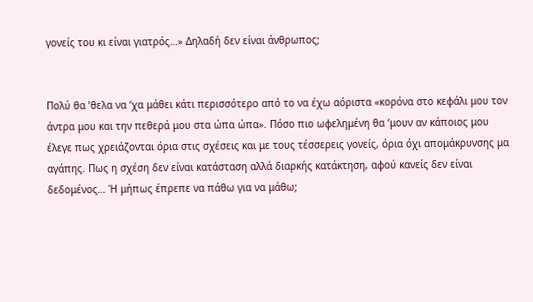γονείς του κι είναι γιατρός…» Δηλαδή δεν είναι άνθρωπος;


Πολύ θα ’θελα να ‘χα μάθει κάτι περισσότερο από το να έχω αόριστα «κορόνα στο κεφάλι μου τον άντρα μου και την πεθερά μου στα ώπα ώπα». Πόσο πιο ωφελημένη θα ‘μουν αν κάποιος μου έλεγε πως χρειάζονται όρια στις σχέσεις και με τους τέσσερεις γονείς, όρια όχι απομάκρυνσης μα αγάπης. Πως η σχέση δεν είναι κατάσταση αλλά διαρκής κατάκτηση, αφού κανείς δεν είναι δεδομένος… Ή μήπως έπρεπε να πάθω για να μάθω;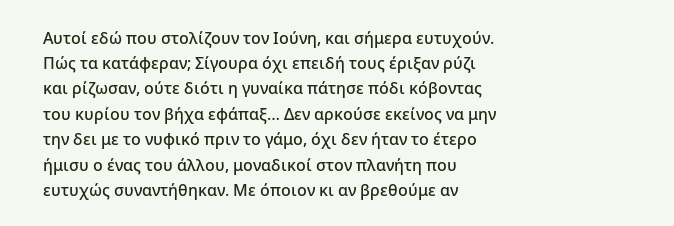Αυτοί εδώ που στολίζουν τον Ιούνη, και σήμερα ευτυχούν. Πώς τα κατάφεραν; Σίγουρα όχι επειδή τους έριξαν ρύζι και ρίζωσαν, ούτε διότι η γυναίκα πάτησε πόδι κόβοντας του κυρίου τον βήχα εφάπαξ… Δεν αρκούσε εκείνος να μην την δει με το νυφικό πριν το γάμο, όχι δεν ήταν το έτερο ήμισυ ο ένας του άλλου, μοναδικοί στον πλανήτη που ευτυχώς συναντήθηκαν. Με όποιον κι αν βρεθούμε αν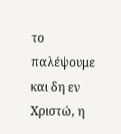το παλέψουμε και δη εν Χριστώ, η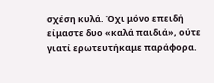σχέση κυλά. Όχι μόνο επειδή είμαστε δυο «καλά παιδιά», ούτε γιατί ερωτευτήκαμε παράφορα.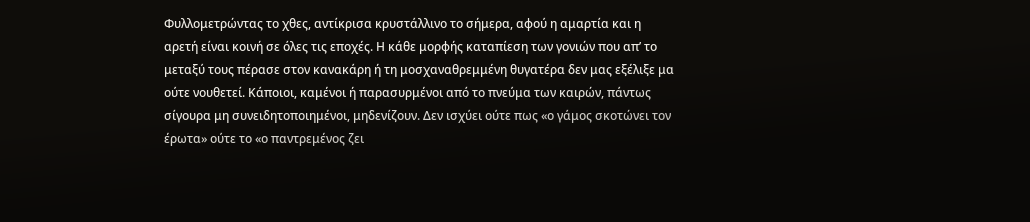Φυλλομετρώντας το χθες, αντίκρισα κρυστάλλινο το σήμερα, αφού η αμαρτία και η αρετή είναι κοινή σε όλες τις εποχές. Η κάθε μορφής καταπίεση των γονιών που απ’ το μεταξύ τους πέρασε στον κανακάρη ή τη μοσχαναθρεμμένη θυγατέρα δεν μας εξέλιξε μα ούτε νουθετεί. Κάποιοι, καμένοι ή παρασυρμένοι από το πνεύμα των καιρών, πάντως σίγουρα μη συνειδητοποιημένοι, μηδενίζουν. Δεν ισχύει ούτε πως «ο γάμος σκοτώνει τον έρωτα» ούτε το «ο παντρεμένος ζει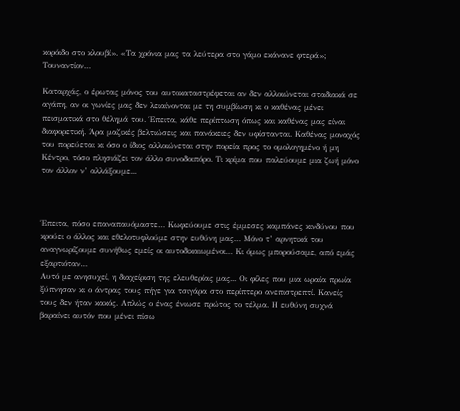κορόιδο στο κλουβί». «Τα χρόνια μας τα λεύτερα στο γάμο εκάνανε φτερά»; Τουναντίον…

Καταρχάς, ο έρωτας μόνος του αυτοκαταστρέφεται αν δεν αλλοιώνεται σταδιακά σε αγάπη, αν οι γωνίες μας δεν λειαίνονται με τη συμβίωση κι ο καθένας μένει πεισματικά στο θέλημά του. Έπειτα, κάθε περίπτωση όπως και καθένας μας είναι διαφορετική. Άρα μαζικές βελτιώσεις και πανάκειες δεν υφίστανται. Καθένας μοναχός του πορεύεται κι όσο ο ίδιος αλλοιώνεται στην πορεία προς το ομολογημένο ή μη Κέντρο, τόσο πλησιάζει τον άλλο συνοδοιπόρο. Τι κρίμα που παλεύουμε μια ζωή μόνο τον άλλον ν’ αλλάξουμε...



Έπειτα, πόσο επαναπαυόμαστε… Κωφεύουμε στις έμμεσες καμπάνες κινδύνου που κρούει ο άλλος και εθελοτυφλούμε στην ευθύνη μας… Μόνο τ’ αρνητικά του αναγνωρίζουμε συνήθως εμείς οι αυτοδικαιωμένοι… Κι όμως μπορούσαμε, από εμάς εξαρτιόταν…
Αυτό με ανησυχεί, η διαχείριση της ελευθερίας μας... Οι φίλες που μια ωραία πρωία ξύπνησαν κι ο άντρας τους πήγε για τσιγάρα στο περίπτερο ανεπιστρεπτί. Κανείς τους δεν ήταν κακός. Απλώς ο ένας ένιωσε πρώτος το τέλμα. Η ευθύνη συχνά βαραίνει αυτόν που μένει πίσω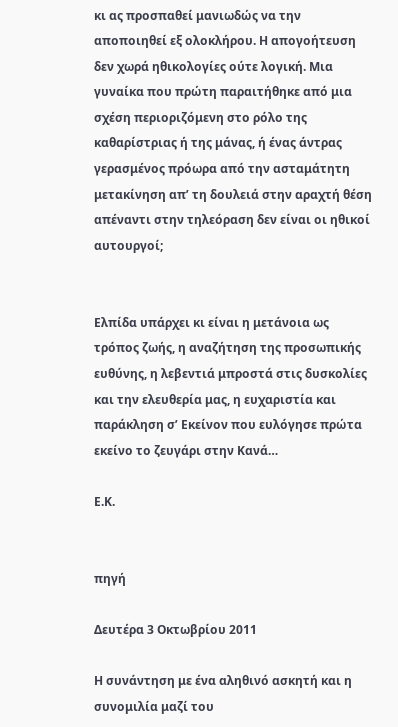κι ας προσπαθεί μανιωδώς να την αποποιηθεί εξ ολοκλήρου. Η απογοήτευση δεν χωρά ηθικολογίες ούτε λογική. Μια γυναίκα που πρώτη παραιτήθηκε από μια σχέση περιοριζόμενη στο ρόλο της καθαρίστριας ή της μάνας, ή ένας άντρας γερασμένος πρόωρα από την ασταμάτητη μετακίνηση απ’ τη δουλειά στην αραχτή θέση απέναντι στην τηλεόραση δεν είναι οι ηθικοί αυτουργοί;


Ελπίδα υπάρχει κι είναι η μετάνοια ως τρόπος ζωής, η αναζήτηση της προσωπικής ευθύνης, η λεβεντιά μπροστά στις δυσκολίες και την ελευθερία μας, η ευχαριστία και παράκληση σ’ Εκείνον που ευλόγησε πρώτα εκείνο το ζευγάρι στην Κανά…

Ε.Κ.


πηγή

Δευτέρα 3 Οκτωβρίου 2011

Η συνάντηση με ένα αληθινό ασκητή και η συνομιλία μαζί του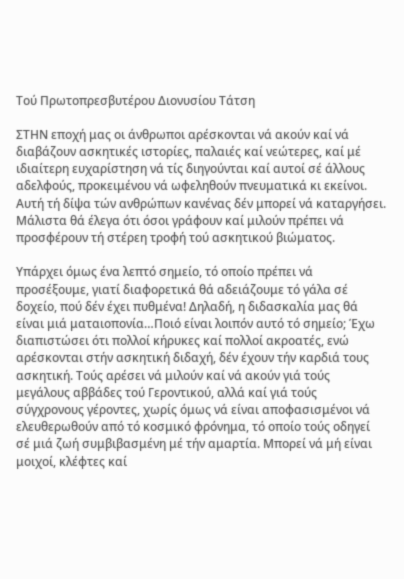Τού Πρωτοπρεσβυτέρου Διονυσίου Τάτση

ΣΤΗΝ εποχή μας οι άνθρωποι αρέσκονται νά ακούν καί νά διαβάζουν ασκητικές ιστορίες, παλαιές καί νεώτερες, καί μέ ιδιαίτερη ευχαρίστηση νά τίς διηγούνται καί αυτοί σέ άλλους αδελφούς, προκειμένου νά ωφεληθούν πνευματικά κι εκείνοι. Αυτή τή δίψα τών ανθρώπων κανένας δέν μπορεί νά καταργήσει. Μάλιστα θά έλεγα ότι όσοι γράφουν καί μιλούν πρέπει νά προσφέρουν τή στέρεη τροφή τού ασκητικού βιώματος.

Υπάρχει όμως ένα λεπτό σημείο, τό οποίο πρέπει νά προσέξουμε, γιατί διαφορετικά θά αδειάζουμε τό γάλα σέ δοχείο, πού δέν έχει πυθμένα! Δηλαδή, η διδασκαλία μας θά είναι μιά ματαιοπονία…Ποιό είναι λοιπόν αυτό τό σημείο; Έχω διαπιστώσει ότι πολλοί κήρυκες καί πολλοί ακροατές, ενώ αρέσκονται στήν ασκητική διδαχή, δέν έχουν τήν καρδιά τους ασκητική. Τούς αρέσει νά μιλούν καί νά ακούν γιά τούς μεγάλους αββάδες τού Γεροντικού, αλλά καί γιά τούς σύγχρονους γέροντες, χωρίς όμως νά είναι αποφασισμένοι νά ελευθερωθούν από τό κοσμικό φρόνημα, τό οποίο τούς οδηγεί σέ μιά ζωή συμβιβασμένη μέ τήν αμαρτία. Μπορεί νά μή είναι μοιχοί, κλέφτες καί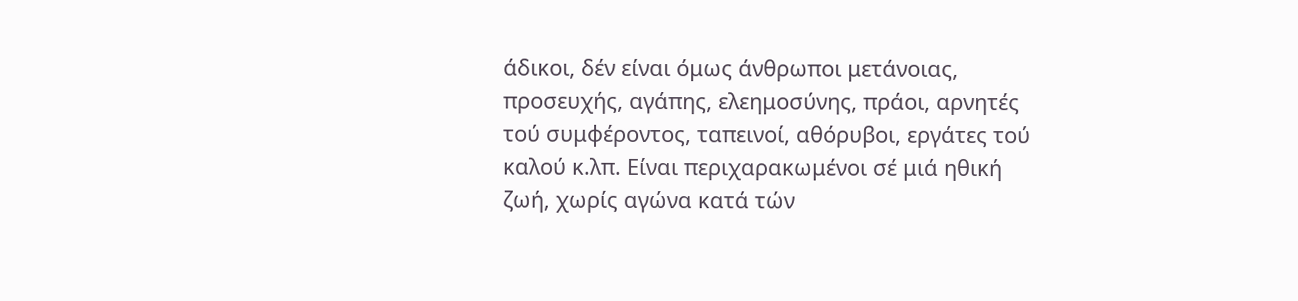άδικοι, δέν είναι όμως άνθρωποι μετάνοιας, προσευχής, αγάπης, ελεημοσύνης, πράοι, αρνητές τού συμφέροντος, ταπεινοί, αθόρυβοι, εργάτες τού καλού κ.λπ. Είναι περιχαρακωμένοι σέ μιά ηθική ζωή, χωρίς αγώνα κατά τών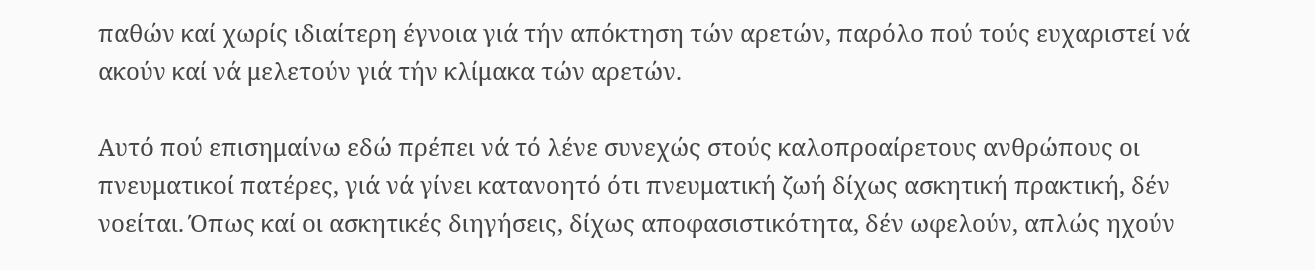παθών καί χωρίς ιδιαίτερη έγνοια γιά τήν απόκτηση τών αρετών, παρόλο πού τούς ευχαριστεί νά ακούν καί νά μελετούν γιά τήν κλίμακα τών αρετών.

Αυτό πού επισημαίνω εδώ πρέπει νά τό λένε συνεχώς στούς καλοπροαίρετους ανθρώπους οι πνευματικοί πατέρες, γιά νά γίνει κατανοητό ότι πνευματική ζωή δίχως ασκητική πρακτική, δέν νοείται. Όπως καί οι ασκητικές διηγήσεις, δίχως αποφασιστικότητα, δέν ωφελούν, απλώς ηχούν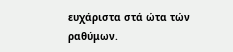ευχάριστα στά ώτα τών ραθύμων.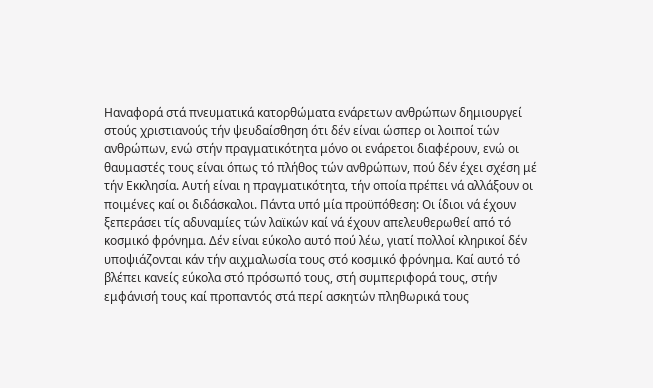Ηαναφορά στά πνευματικά κατορθώματα ενάρετων ανθρώπων δημιουργεί στούς χριστιανούς τήν ψευδαίσθηση ότι δέν είναι ώσπερ οι λοιποί τών ανθρώπων, ενώ στήν πραγματικότητα μόνο οι ενάρετοι διαφέρουν, ενώ οι θαυμαστές τους είναι όπως τό πλήθος τών ανθρώπων, πού δέν έχει σχέση μέ τήν Εκκλησία. Αυτή είναι η πραγματικότητα, τήν οποία πρέπει νά αλλάξουν οι ποιμένες καί οι διδάσκαλοι. Πάντα υπό μία προϋπόθεση: Οι ίδιοι νά έχουν ξεπεράσει τίς αδυναμίες τών λαϊκών καί νά έχουν απελευθερωθεί από τό κοσμικό φρόνημα. Δέν είναι εύκολο αυτό πού λέω, γιατί πολλοί κληρικοί δέν υποψιάζονται κάν τήν αιχμαλωσία τους στό κοσμικό φρόνημα. Καί αυτό τό βλέπει κανείς εύκολα στό πρόσωπό τους, στή συμπεριφορά τους, στήν εμφάνισή τους καί προπαντός στά περί ασκητών πληθωρικά τους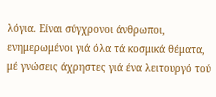λόγια. Είναι σύγχρονοι άνθρωποι, ενημερωμένοι γιά όλα τά κοσμικά θέματα, μέ γνώσεις άχρηστες γιά ένα λειτουργό τού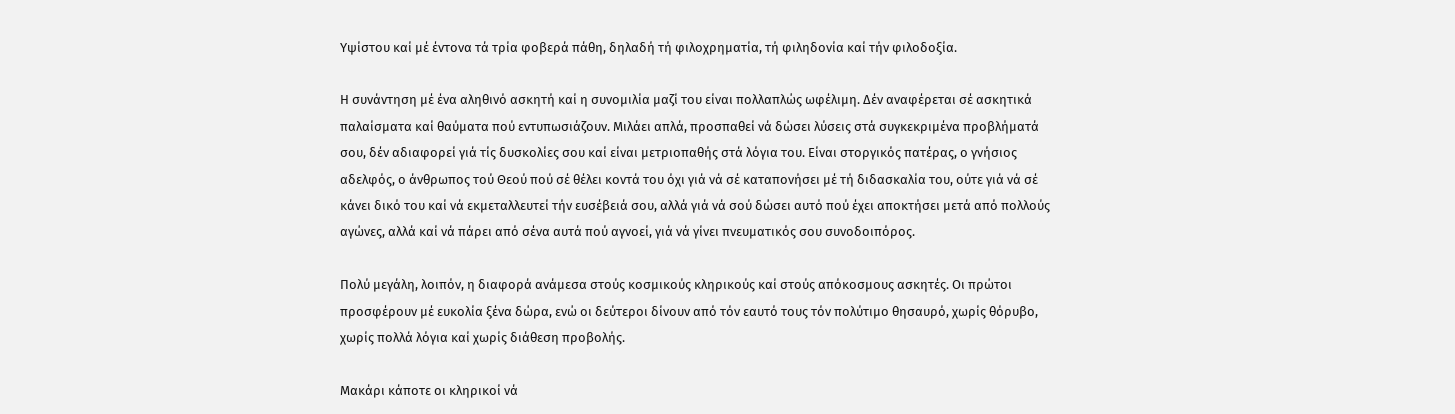Υψίστου καί μέ έντονα τά τρία φοβερά πάθη, δηλαδή τή φιλοχρηματία, τή φιληδονία καί τήν φιλοδοξία.

Η συνάντηση μέ ένα αληθινό ασκητή καί η συνομιλία μαζί του είναι πολλαπλώς ωφέλιμη. Δέν αναφέρεται σέ ασκητικά παλαίσματα καί θαύματα πού εντυπωσιάζουν. Μιλάει απλά, προσπαθεί νά δώσει λύσεις στά συγκεκριμένα προβλήματά σου, δέν αδιαφορεί γιά τίς δυσκολίες σου καί είναι μετριοπαθής στά λόγια του. Είναι στοργικός πατέρας, ο γνήσιος αδελφός, ο άνθρωπος τού Θεού πού σέ θέλει κοντά του όχι γιά νά σέ καταπονήσει μέ τή διδασκαλία του, ούτε γιά νά σέ κάνει δικό του καί νά εκμεταλλευτεί τήν ευσέβειά σου, αλλά γιά νά σού δώσει αυτό πού έχει αποκτήσει μετά από πολλούς αγώνες, αλλά καί νά πάρει από σένα αυτά πού αγνοεί, γιά νά γίνει πνευματικός σου συνοδοιπόρος.

Πολύ μεγάλη, λοιπόν, η διαφορά ανάμεσα στούς κοσμικούς κληρικούς καί στούς απόκοσμους ασκητές. Οι πρώτοι προσφέρουν μέ ευκολία ξένα δώρα, ενώ οι δεύτεροι δίνουν από τόν εαυτό τους τόν πολύτιμο θησαυρό, χωρίς θόρυβο, χωρίς πολλά λόγια καί χωρίς διάθεση προβολής.

Μακάρι κάποτε οι κληρικοί νά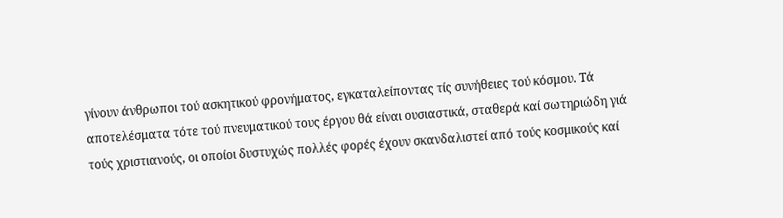γίνουν άνθρωποι τού ασκητικού φρονήματος, εγκαταλείποντας τίς συνήθειες τού κόσμου. Τά αποτελέσματα τότε τού πνευματικού τους έργου θά είναι ουσιαστικά, σταθερά καί σωτηριώδη γιά τούς χριστιανούς, οι οποίοι δυστυχώς πολλές φορές έχουν σκανδαλιστεί από τούς κοσμικούς καί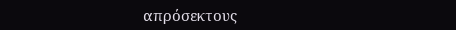απρόσεκτους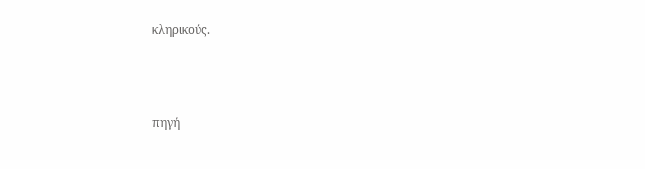κληρικούς.



πηγή